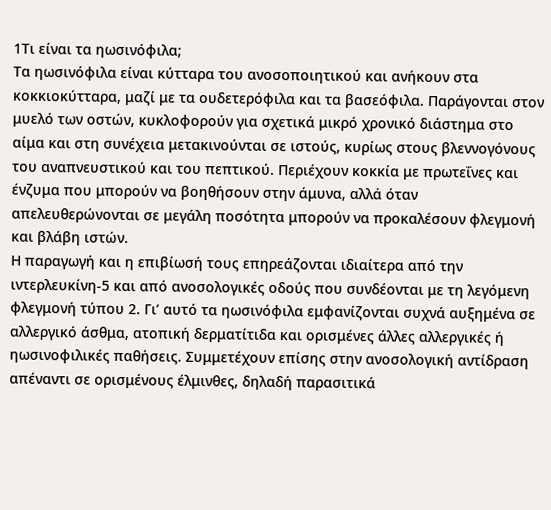1Τι είναι τα ηωσινόφιλα;
Τα ηωσινόφιλα είναι κύτταρα του ανοσοποιητικού και ανήκουν στα κοκκιοκύτταρα, μαζί με τα ουδετερόφιλα και τα βασεόφιλα. Παράγονται στον μυελό των οστών, κυκλοφορούν για σχετικά μικρό χρονικό διάστημα στο αίμα και στη συνέχεια μετακινούνται σε ιστούς, κυρίως στους βλεννογόνους του αναπνευστικού και του πεπτικού. Περιέχουν κοκκία με πρωτεΐνες και ένζυμα που μπορούν να βοηθήσουν στην άμυνα, αλλά όταν απελευθερώνονται σε μεγάλη ποσότητα μπορούν να προκαλέσουν φλεγμονή και βλάβη ιστών.
Η παραγωγή και η επιβίωσή τους επηρεάζονται ιδιαίτερα από την ιντερλευκίνη-5 και από ανοσολογικές οδούς που συνδέονται με τη λεγόμενη φλεγμονή τύπου 2. Γι’ αυτό τα ηωσινόφιλα εμφανίζονται συχνά αυξημένα σε αλλεργικό άσθμα, ατοπική δερματίτιδα και ορισμένες άλλες αλλεργικές ή ηωσινοφιλικές παθήσεις. Συμμετέχουν επίσης στην ανοσολογική αντίδραση απέναντι σε ορισμένους έλμινθες, δηλαδή παρασιτικά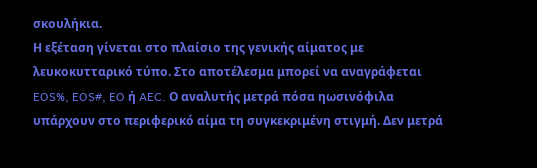σκουλήκια.
Η εξέταση γίνεται στο πλαίσιο της γενικής αίματος με λευκοκυτταρικό τύπο. Στο αποτέλεσμα μπορεί να αναγράφεται EOS%, EOS#, EO ή AEC. Ο αναλυτής μετρά πόσα ηωσινόφιλα υπάρχουν στο περιφερικό αίμα τη συγκεκριμένη στιγμή. Δεν μετρά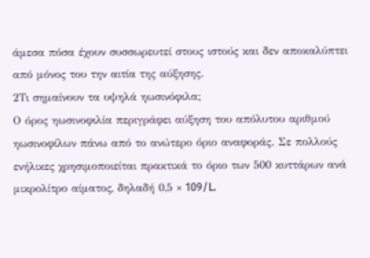άμεσα πόσα έχουν συσσωρευτεί στους ιστούς και δεν αποκαλύπτει από μόνος του την αιτία της αύξησης.
2Τι σημαίνουν τα υψηλά ηωσινόφιλα;
Ο όρος ηωσινοφιλία περιγράφει αύξηση του απόλυτου αριθμού ηωσινοφίλων πάνω από το ανώτερο όριο αναφοράς. Σε πολλούς ενήλικες χρησιμοποιείται πρακτικά το όριο των 500 κυττάρων ανά μικρολίτρο αίματος, δηλαδή 0,5 × 109/L.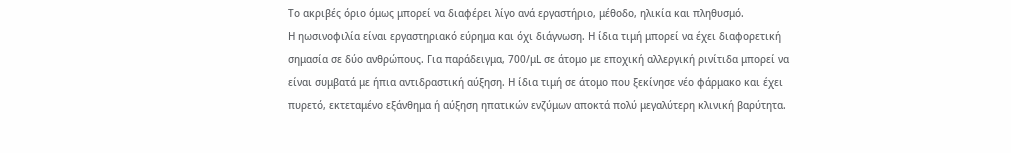Το ακριβές όριο όμως μπορεί να διαφέρει λίγο ανά εργαστήριο, μέθοδο, ηλικία και πληθυσμό.
Η ηωσινοφιλία είναι εργαστηριακό εύρημα και όχι διάγνωση. Η ίδια τιμή μπορεί να έχει διαφορετική σημασία σε δύο ανθρώπους. Για παράδειγμα, 700/μL σε άτομο με εποχική αλλεργική ρινίτιδα μπορεί να είναι συμβατά με ήπια αντιδραστική αύξηση. Η ίδια τιμή σε άτομο που ξεκίνησε νέο φάρμακο και έχει πυρετό, εκτεταμένο εξάνθημα ή αύξηση ηπατικών ενζύμων αποκτά πολύ μεγαλύτερη κλινική βαρύτητα.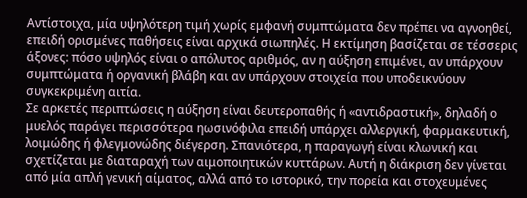Αντίστοιχα, μία υψηλότερη τιμή χωρίς εμφανή συμπτώματα δεν πρέπει να αγνοηθεί, επειδή ορισμένες παθήσεις είναι αρχικά σιωπηλές. Η εκτίμηση βασίζεται σε τέσσερις άξονες: πόσο υψηλός είναι ο απόλυτος αριθμός, αν η αύξηση επιμένει, αν υπάρχουν συμπτώματα ή οργανική βλάβη και αν υπάρχουν στοιχεία που υποδεικνύουν συγκεκριμένη αιτία.
Σε αρκετές περιπτώσεις η αύξηση είναι δευτεροπαθής ή «αντιδραστική», δηλαδή ο μυελός παράγει περισσότερα ηωσινόφιλα επειδή υπάρχει αλλεργική, φαρμακευτική, λοιμώδης ή φλεγμονώδης διέγερση. Σπανιότερα, η παραγωγή είναι κλωνική και σχετίζεται με διαταραχή των αιμοποιητικών κυττάρων. Αυτή η διάκριση δεν γίνεται από μία απλή γενική αίματος, αλλά από το ιστορικό, την πορεία και στοχευμένες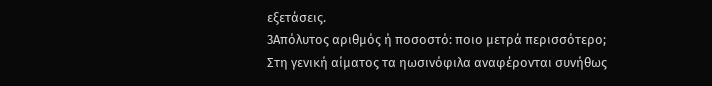εξετάσεις.
3Απόλυτος αριθμός ή ποσοστό: ποιο μετρά περισσότερο;
Στη γενική αίματος τα ηωσινόφιλα αναφέρονται συνήθως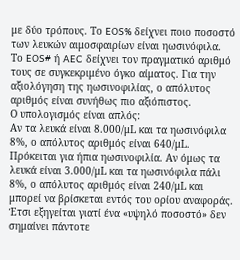με δύο τρόπους. Το EOS% δείχνει ποιο ποσοστό των λευκών αιμοσφαιρίων είναι ηωσινόφιλα. Το EOS# ή AEC δείχνει τον πραγματικό αριθμό τους σε συγκεκριμένο όγκο αίματος. Για την αξιολόγηση της ηωσινοφιλίας, ο απόλυτος αριθμός είναι συνήθως πιο αξιόπιστος.
Ο υπολογισμός είναι απλός:
Αν τα λευκά είναι 8.000/μL και τα ηωσινόφιλα 8%, ο απόλυτος αριθμός είναι 640/μL. Πρόκειται για ήπια ηωσινοφιλία. Αν όμως τα λευκά είναι 3.000/μL και τα ηωσινόφιλα πάλι 8%, ο απόλυτος αριθμός είναι 240/μL και μπορεί να βρίσκεται εντός του ορίου αναφοράς. Έτσι εξηγείται γιατί ένα «υψηλό ποσοστό» δεν σημαίνει πάντοτε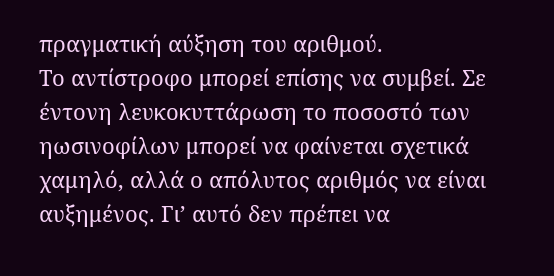πραγματική αύξηση του αριθμού.
Το αντίστροφο μπορεί επίσης να συμβεί. Σε έντονη λευκοκυττάρωση το ποσοστό των ηωσινοφίλων μπορεί να φαίνεται σχετικά χαμηλό, αλλά ο απόλυτος αριθμός να είναι αυξημένος. Γι’ αυτό δεν πρέπει να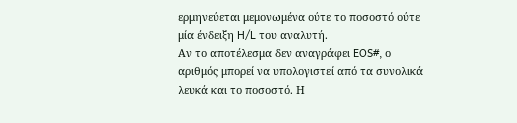ερμηνεύεται μεμονωμένα ούτε το ποσοστό ούτε μία ένδειξη H/L του αναλυτή.
Αν το αποτέλεσμα δεν αναγράφει EOS#, ο αριθμός μπορεί να υπολογιστεί από τα συνολικά λευκά και το ποσοστό. Η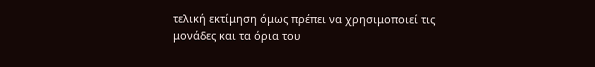τελική εκτίμηση όμως πρέπει να χρησιμοποιεί τις μονάδες και τα όρια του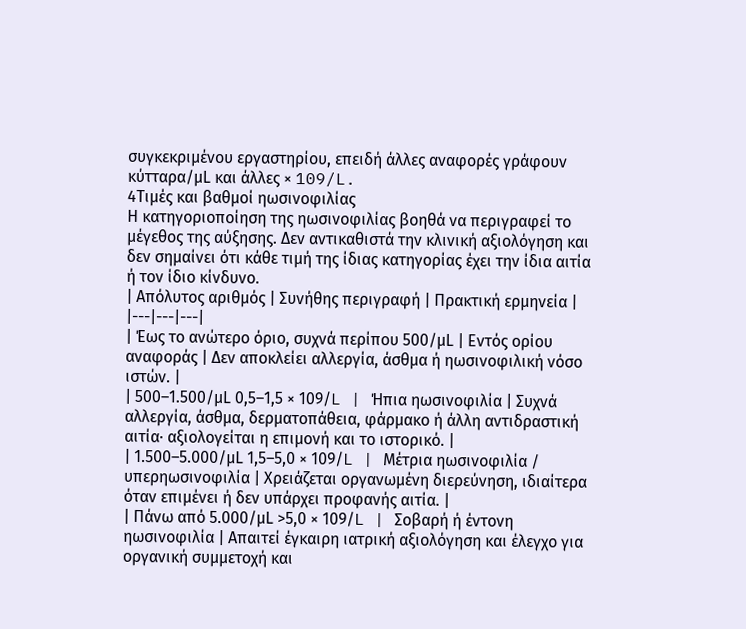συγκεκριμένου εργαστηρίου, επειδή άλλες αναφορές γράφουν κύτταρα/μL και άλλες × 109/L.
4Τιμές και βαθμοί ηωσινοφιλίας
Η κατηγοριοποίηση της ηωσινοφιλίας βοηθά να περιγραφεί το μέγεθος της αύξησης. Δεν αντικαθιστά την κλινική αξιολόγηση και δεν σημαίνει ότι κάθε τιμή της ίδιας κατηγορίας έχει την ίδια αιτία ή τον ίδιο κίνδυνο.
| Απόλυτος αριθμός | Συνήθης περιγραφή | Πρακτική ερμηνεία |
|---|---|---|
| Έως το ανώτερο όριο, συχνά περίπου 500/μL | Εντός ορίου αναφοράς | Δεν αποκλείει αλλεργία, άσθμα ή ηωσινοφιλική νόσο ιστών. |
| 500–1.500/μL 0,5–1,5 × 109/L | Ήπια ηωσινοφιλία | Συχνά αλλεργία, άσθμα, δερματοπάθεια, φάρμακο ή άλλη αντιδραστική αιτία· αξιολογείται η επιμονή και το ιστορικό. |
| 1.500–5.000/μL 1,5–5,0 × 109/L | Μέτρια ηωσινοφιλία / υπερηωσινοφιλία | Χρειάζεται οργανωμένη διερεύνηση, ιδιαίτερα όταν επιμένει ή δεν υπάρχει προφανής αιτία. |
| Πάνω από 5.000/μL >5,0 × 109/L | Σοβαρή ή έντονη ηωσινοφιλία | Απαιτεί έγκαιρη ιατρική αξιολόγηση και έλεγχο για οργανική συμμετοχή και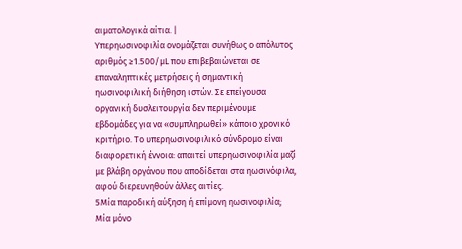αιματολογικά αίτια. |
Υπερηωσινοφιλία ονομάζεται συνήθως ο απόλυτος αριθμός ≥1.500/μL που επιβεβαιώνεται σε επαναληπτικές μετρήσεις ή σημαντική ηωσινοφιλική διήθηση ιστών. Σε επείγουσα οργανική δυσλειτουργία δεν περιμένουμε εβδομάδες για να «συμπληρωθεί» κάποιο χρονικό κριτήριο. Το υπερηωσινοφιλικό σύνδρομο είναι διαφορετική έννοια: απαιτεί υπερηωσινοφιλία μαζί με βλάβη οργάνου που αποδίδεται στα ηωσινόφιλα, αφού διερευνηθούν άλλες αιτίες.
5Μία παροδική αύξηση ή επίμονη ηωσινοφιλία;
Μία μόνο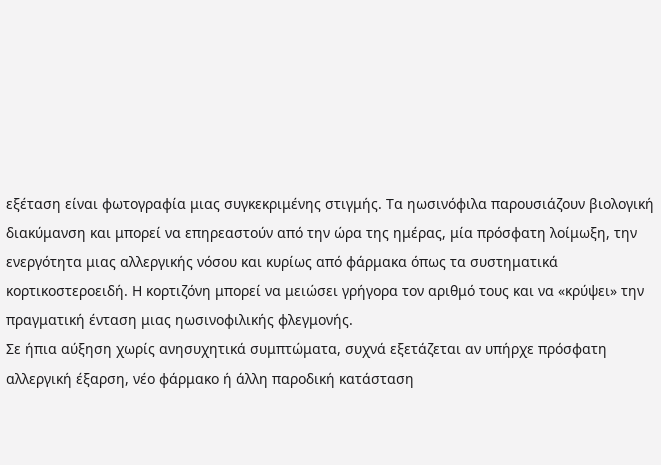εξέταση είναι φωτογραφία μιας συγκεκριμένης στιγμής. Τα ηωσινόφιλα παρουσιάζουν βιολογική διακύμανση και μπορεί να επηρεαστούν από την ώρα της ημέρας, μία πρόσφατη λοίμωξη, την ενεργότητα μιας αλλεργικής νόσου και κυρίως από φάρμακα όπως τα συστηματικά κορτικοστεροειδή. Η κορτιζόνη μπορεί να μειώσει γρήγορα τον αριθμό τους και να «κρύψει» την πραγματική ένταση μιας ηωσινοφιλικής φλεγμονής.
Σε ήπια αύξηση χωρίς ανησυχητικά συμπτώματα, συχνά εξετάζεται αν υπήρχε πρόσφατη αλλεργική έξαρση, νέο φάρμακο ή άλλη παροδική κατάσταση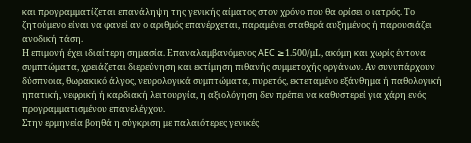και προγραμματίζεται επανάληψη της γενικής αίματος στον χρόνο που θα ορίσει ο ιατρός. Το ζητούμενο είναι να φανεί αν ο αριθμός επανέρχεται, παραμένει σταθερά αυξημένος ή παρουσιάζει ανοδική τάση.
Η επιμονή έχει ιδιαίτερη σημασία. Επαναλαμβανόμενος AEC ≥1.500/μL, ακόμη και χωρίς έντονα συμπτώματα, χρειάζεται διερεύνηση και εκτίμηση πιθανής συμμετοχής οργάνων. Αν συνυπάρχουν δύσπνοια, θωρακικό άλγος, νευρολογικά συμπτώματα, πυρετός, εκτεταμένο εξάνθημα ή παθολογική ηπατική, νεφρική ή καρδιακή λειτουργία, η αξιολόγηση δεν πρέπει να καθυστερεί για χάρη ενός προγραμματισμένου επανελέγχου.
Στην ερμηνεία βοηθά η σύγκριση με παλαιότερες γενικές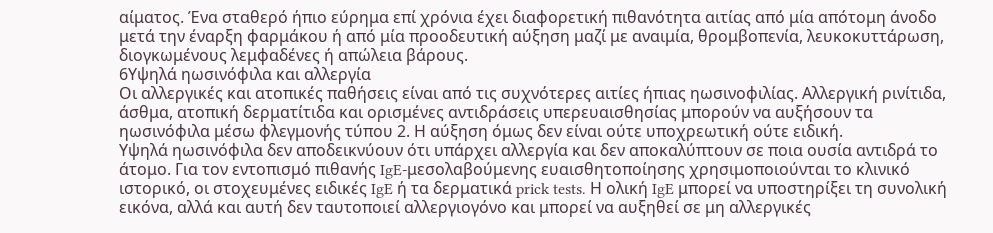αίματος. Ένα σταθερό ήπιο εύρημα επί χρόνια έχει διαφορετική πιθανότητα αιτίας από μία απότομη άνοδο μετά την έναρξη φαρμάκου ή από μία προοδευτική αύξηση μαζί με αναιμία, θρομβοπενία, λευκοκυττάρωση, διογκωμένους λεμφαδένες ή απώλεια βάρους.
6Υψηλά ηωσινόφιλα και αλλεργία
Οι αλλεργικές και ατοπικές παθήσεις είναι από τις συχνότερες αιτίες ήπιας ηωσινοφιλίας. Αλλεργική ρινίτιδα, άσθμα, ατοπική δερματίτιδα και ορισμένες αντιδράσεις υπερευαισθησίας μπορούν να αυξήσουν τα ηωσινόφιλα μέσω φλεγμονής τύπου 2. Η αύξηση όμως δεν είναι ούτε υποχρεωτική ούτε ειδική.
Υψηλά ηωσινόφιλα δεν αποδεικνύουν ότι υπάρχει αλλεργία και δεν αποκαλύπτουν σε ποια ουσία αντιδρά το άτομο. Για τον εντοπισμό πιθανής IgE-μεσολαβούμενης ευαισθητοποίησης χρησιμοποιούνται το κλινικό ιστορικό, οι στοχευμένες ειδικές IgE ή τα δερματικά prick tests. Η ολική IgE μπορεί να υποστηρίξει τη συνολική εικόνα, αλλά και αυτή δεν ταυτοποιεί αλλεργιογόνο και μπορεί να αυξηθεί σε μη αλλεργικές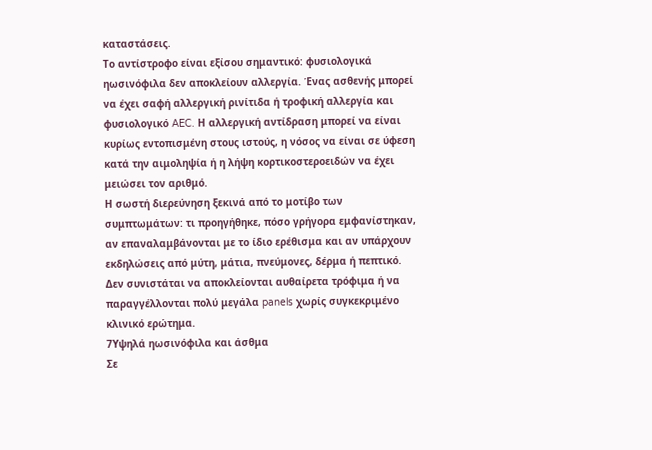καταστάσεις.
Το αντίστροφο είναι εξίσου σημαντικό: φυσιολογικά ηωσινόφιλα δεν αποκλείουν αλλεργία. Ένας ασθενής μπορεί να έχει σαφή αλλεργική ρινίτιδα ή τροφική αλλεργία και φυσιολογικό AEC. Η αλλεργική αντίδραση μπορεί να είναι κυρίως εντοπισμένη στους ιστούς, η νόσος να είναι σε ύφεση κατά την αιμοληψία ή η λήψη κορτικοστεροειδών να έχει μειώσει τον αριθμό.
Η σωστή διερεύνηση ξεκινά από το μοτίβο των συμπτωμάτων: τι προηγήθηκε, πόσο γρήγορα εμφανίστηκαν, αν επαναλαμβάνονται με το ίδιο ερέθισμα και αν υπάρχουν εκδηλώσεις από μύτη, μάτια, πνεύμονες, δέρμα ή πεπτικό. Δεν συνιστάται να αποκλείονται αυθαίρετα τρόφιμα ή να παραγγέλλονται πολύ μεγάλα panels χωρίς συγκεκριμένο κλινικό ερώτημα.
7Υψηλά ηωσινόφιλα και άσθμα
Σε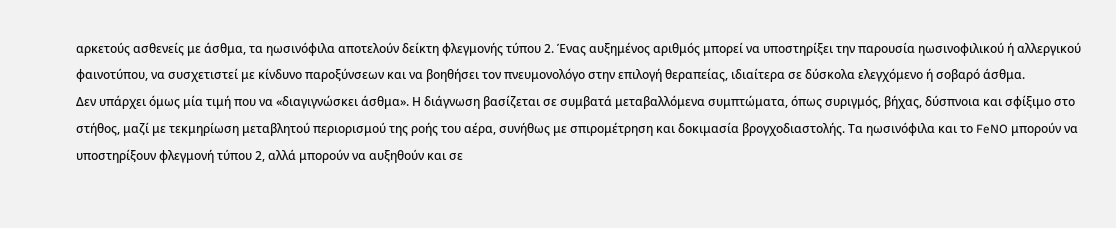αρκετούς ασθενείς με άσθμα, τα ηωσινόφιλα αποτελούν δείκτη φλεγμονής τύπου 2. Ένας αυξημένος αριθμός μπορεί να υποστηρίξει την παρουσία ηωσινοφιλικού ή αλλεργικού φαινοτύπου, να συσχετιστεί με κίνδυνο παροξύνσεων και να βοηθήσει τον πνευμονολόγο στην επιλογή θεραπείας, ιδιαίτερα σε δύσκολα ελεγχόμενο ή σοβαρό άσθμα.
Δεν υπάρχει όμως μία τιμή που να «διαγιγνώσκει άσθμα». Η διάγνωση βασίζεται σε συμβατά μεταβαλλόμενα συμπτώματα, όπως συριγμός, βήχας, δύσπνοια και σφίξιμο στο στήθος, μαζί με τεκμηρίωση μεταβλητού περιορισμού της ροής του αέρα, συνήθως με σπιρομέτρηση και δοκιμασία βρογχοδιαστολής. Τα ηωσινόφιλα και το FeNO μπορούν να υποστηρίξουν φλεγμονή τύπου 2, αλλά μπορούν να αυξηθούν και σε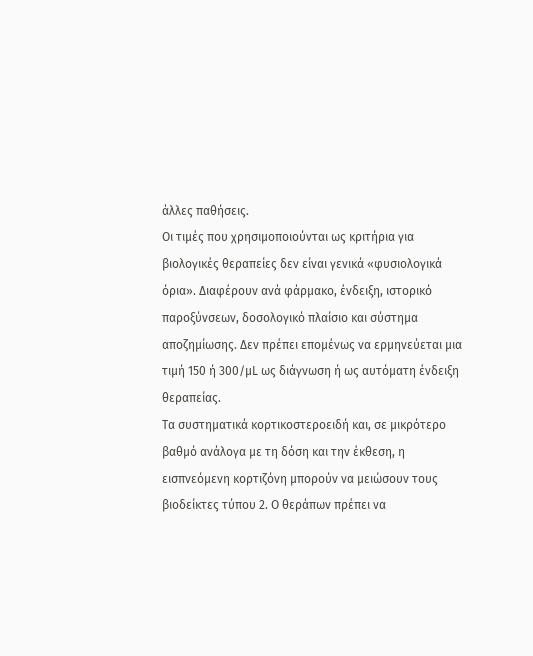άλλες παθήσεις.
Οι τιμές που χρησιμοποιούνται ως κριτήρια για βιολογικές θεραπείες δεν είναι γενικά «φυσιολογικά όρια». Διαφέρουν ανά φάρμακο, ένδειξη, ιστορικό παροξύνσεων, δοσολογικό πλαίσιο και σύστημα αποζημίωσης. Δεν πρέπει επομένως να ερμηνεύεται μια τιμή 150 ή 300/μL ως διάγνωση ή ως αυτόματη ένδειξη θεραπείας.
Τα συστηματικά κορτικοστεροειδή και, σε μικρότερο βαθμό ανάλογα με τη δόση και την έκθεση, η εισπνεόμενη κορτιζόνη μπορούν να μειώσουν τους βιοδείκτες τύπου 2. Ο θεράπων πρέπει να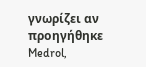γνωρίζει αν προηγήθηκε Medrol,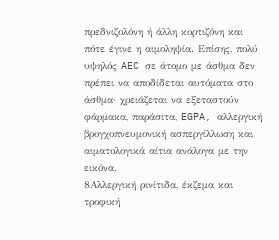πρεδνιζολόνη ή άλλη κορτιζόνη και πότε έγινε η αιμοληψία. Επίσης, πολύ υψηλός AEC σε άτομο με άσθμα δεν πρέπει να αποδίδεται αυτόματα στο άσθμα· χρειάζεται να εξεταστούν φάρμακα, παράσιτα, EGPA, αλλεργική βρογχοπνευμονική ασπεργίλλωση και αιματολογικά αίτια ανάλογα με την εικόνα.
8Αλλεργική ρινίτιδα, έκζεμα και τροφική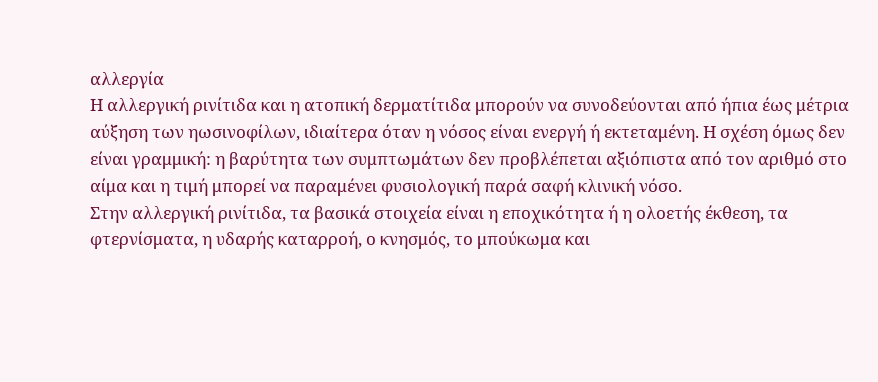αλλεργία
Η αλλεργική ρινίτιδα και η ατοπική δερματίτιδα μπορούν να συνοδεύονται από ήπια έως μέτρια αύξηση των ηωσινοφίλων, ιδιαίτερα όταν η νόσος είναι ενεργή ή εκτεταμένη. Η σχέση όμως δεν είναι γραμμική: η βαρύτητα των συμπτωμάτων δεν προβλέπεται αξιόπιστα από τον αριθμό στο αίμα και η τιμή μπορεί να παραμένει φυσιολογική παρά σαφή κλινική νόσο.
Στην αλλεργική ρινίτιδα, τα βασικά στοιχεία είναι η εποχικότητα ή η ολοετής έκθεση, τα φτερνίσματα, η υδαρής καταρροή, ο κνησμός, το μπούκωμα και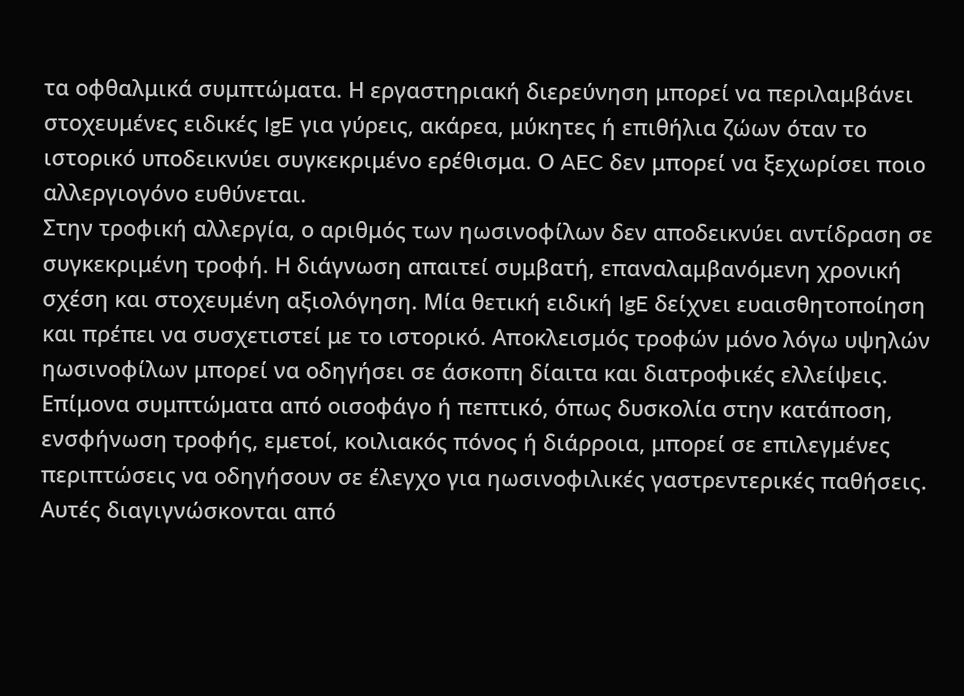τα οφθαλμικά συμπτώματα. Η εργαστηριακή διερεύνηση μπορεί να περιλαμβάνει στοχευμένες ειδικές IgE για γύρεις, ακάρεα, μύκητες ή επιθήλια ζώων όταν το ιστορικό υποδεικνύει συγκεκριμένο ερέθισμα. Ο AEC δεν μπορεί να ξεχωρίσει ποιο αλλεργιογόνο ευθύνεται.
Στην τροφική αλλεργία, ο αριθμός των ηωσινοφίλων δεν αποδεικνύει αντίδραση σε συγκεκριμένη τροφή. Η διάγνωση απαιτεί συμβατή, επαναλαμβανόμενη χρονική σχέση και στοχευμένη αξιολόγηση. Μία θετική ειδική IgE δείχνει ευαισθητοποίηση και πρέπει να συσχετιστεί με το ιστορικό. Αποκλεισμός τροφών μόνο λόγω υψηλών ηωσινοφίλων μπορεί να οδηγήσει σε άσκοπη δίαιτα και διατροφικές ελλείψεις.
Επίμονα συμπτώματα από οισοφάγο ή πεπτικό, όπως δυσκολία στην κατάποση, ενσφήνωση τροφής, εμετοί, κοιλιακός πόνος ή διάρροια, μπορεί σε επιλεγμένες περιπτώσεις να οδηγήσουν σε έλεγχο για ηωσινοφιλικές γαστρεντερικές παθήσεις. Αυτές διαγιγνώσκονται από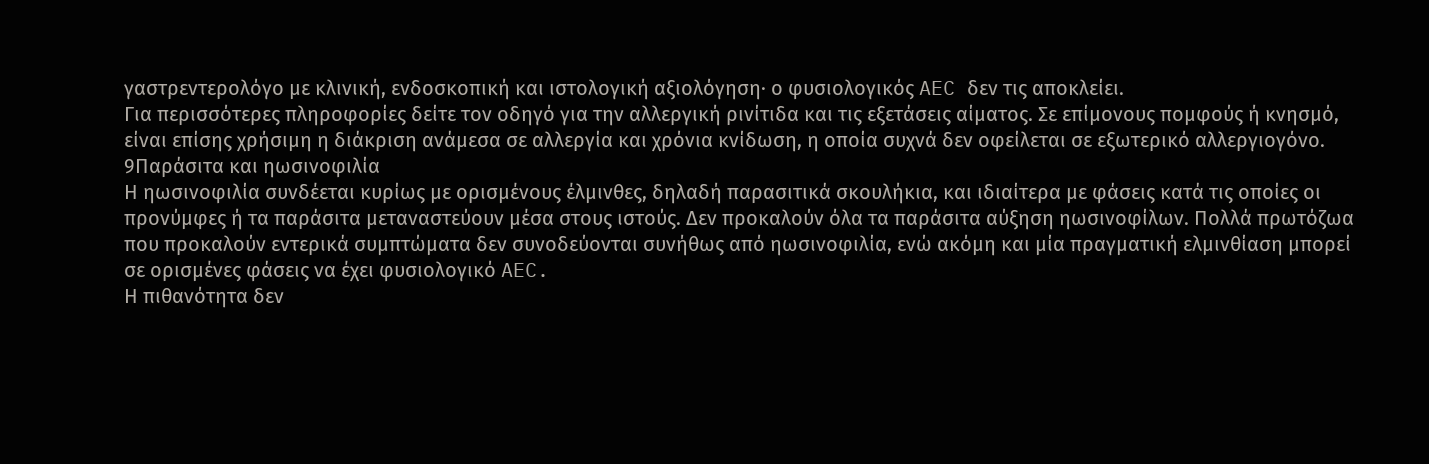γαστρεντερολόγο με κλινική, ενδοσκοπική και ιστολογική αξιολόγηση· ο φυσιολογικός AEC δεν τις αποκλείει.
Για περισσότερες πληροφορίες δείτε τον οδηγό για την αλλεργική ρινίτιδα και τις εξετάσεις αίματος. Σε επίμονους πομφούς ή κνησμό, είναι επίσης χρήσιμη η διάκριση ανάμεσα σε αλλεργία και χρόνια κνίδωση, η οποία συχνά δεν οφείλεται σε εξωτερικό αλλεργιογόνο.
9Παράσιτα και ηωσινοφιλία
Η ηωσινοφιλία συνδέεται κυρίως με ορισμένους έλμινθες, δηλαδή παρασιτικά σκουλήκια, και ιδιαίτερα με φάσεις κατά τις οποίες οι προνύμφες ή τα παράσιτα μεταναστεύουν μέσα στους ιστούς. Δεν προκαλούν όλα τα παράσιτα αύξηση ηωσινοφίλων. Πολλά πρωτόζωα που προκαλούν εντερικά συμπτώματα δεν συνοδεύονται συνήθως από ηωσινοφιλία, ενώ ακόμη και μία πραγματική ελμινθίαση μπορεί σε ορισμένες φάσεις να έχει φυσιολογικό AEC.
Η πιθανότητα δεν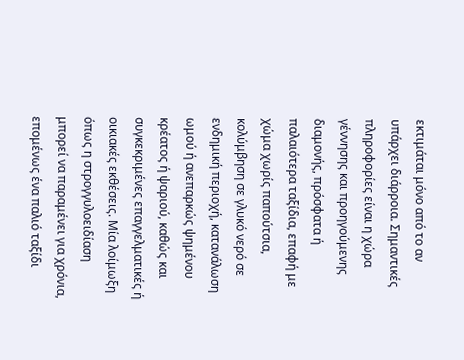εκτιμάται μόνο από το αν υπάρχει διάρροια. Σημαντικές πληροφορίες είναι η χώρα γέννησης και προηγούμενης διαμονής, πρόσφατα ή παλαιότερα ταξίδια, επαφή με χώμα χωρίς παπούτσια, κολύμβηση σε γλυκό νερό σε ενδημική περιοχή, κατανάλωση ωμού ή ανεπαρκώς ψημένου κρέατος ή ψαριού, καθώς και συγκεκριμένες επαγγελματικές ή οικιακές εκθέσεις. Μία λοίμωξη όπως η στρογγυλοειδίαση μπορεί να παραμένει για χρόνια, επομένως ένα παλιό ταξίδι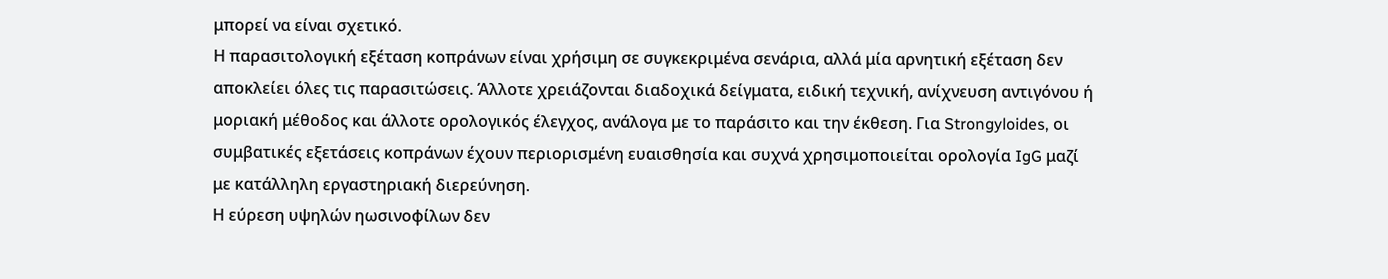μπορεί να είναι σχετικό.
Η παρασιτολογική εξέταση κοπράνων είναι χρήσιμη σε συγκεκριμένα σενάρια, αλλά μία αρνητική εξέταση δεν αποκλείει όλες τις παρασιτώσεις. Άλλοτε χρειάζονται διαδοχικά δείγματα, ειδική τεχνική, ανίχνευση αντιγόνου ή μοριακή μέθοδος και άλλοτε ορολογικός έλεγχος, ανάλογα με το παράσιτο και την έκθεση. Για Strongyloides, οι συμβατικές εξετάσεις κοπράνων έχουν περιορισμένη ευαισθησία και συχνά χρησιμοποιείται ορολογία IgG μαζί με κατάλληλη εργαστηριακή διερεύνηση.
Η εύρεση υψηλών ηωσινοφίλων δεν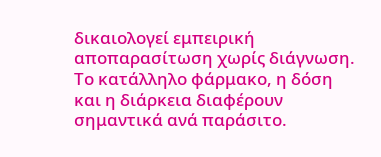δικαιολογεί εμπειρική αποπαρασίτωση χωρίς διάγνωση. Το κατάλληλο φάρμακο, η δόση και η διάρκεια διαφέρουν σημαντικά ανά παράσιτο.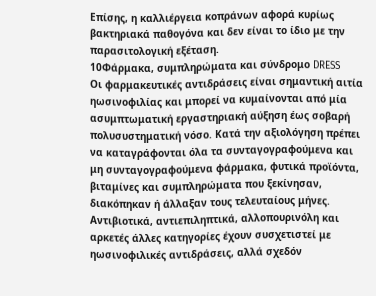Επίσης, η καλλιέργεια κοπράνων αφορά κυρίως βακτηριακά παθογόνα και δεν είναι το ίδιο με την παρασιτολογική εξέταση.
10Φάρμακα, συμπληρώματα και σύνδρομο DRESS
Οι φαρμακευτικές αντιδράσεις είναι σημαντική αιτία ηωσινοφιλίας και μπορεί να κυμαίνονται από μία ασυμπτωματική εργαστηριακή αύξηση έως σοβαρή πολυσυστηματική νόσο. Κατά την αξιολόγηση πρέπει να καταγράφονται όλα τα συνταγογραφούμενα και μη συνταγογραφούμενα φάρμακα, φυτικά προϊόντα, βιταμίνες και συμπληρώματα που ξεκίνησαν, διακόπηκαν ή άλλαξαν τους τελευταίους μήνες.
Αντιβιοτικά, αντιεπιληπτικά, αλλοπουρινόλη και αρκετές άλλες κατηγορίες έχουν συσχετιστεί με ηωσινοφιλικές αντιδράσεις, αλλά σχεδόν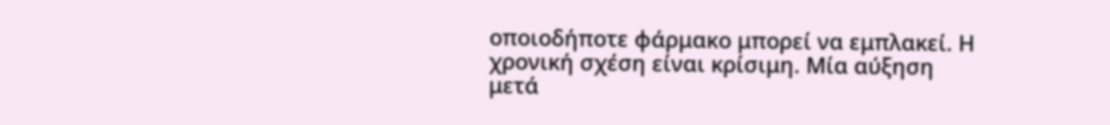οποιοδήποτε φάρμακο μπορεί να εμπλακεί. Η χρονική σχέση είναι κρίσιμη. Μία αύξηση μετά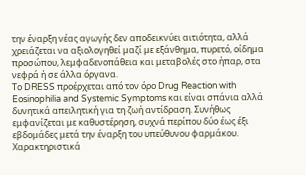την έναρξη νέας αγωγής δεν αποδεικνύει αιτιότητα, αλλά χρειάζεται να αξιολογηθεί μαζί με εξάνθημα, πυρετό, οίδημα προσώπου, λεμφαδενοπάθεια και μεταβολές στο ήπαρ, στα νεφρά ή σε άλλα όργανα.
Το DRESS προέρχεται από τον όρο Drug Reaction with Eosinophilia and Systemic Symptoms και είναι σπάνια αλλά δυνητικά απειλητική για τη ζωή αντίδραση. Συνήθως εμφανίζεται με καθυστέρηση, συχνά περίπου δύο έως έξι εβδομάδες μετά την έναρξη του υπεύθυνου φαρμάκου. Χαρακτηριστικά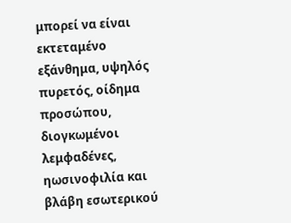μπορεί να είναι εκτεταμένο εξάνθημα, υψηλός πυρετός, οίδημα προσώπου, διογκωμένοι λεμφαδένες, ηωσινοφιλία και βλάβη εσωτερικού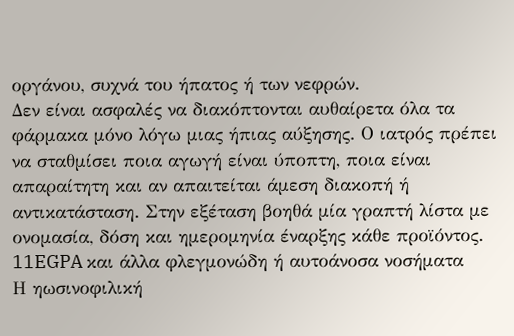οργάνου, συχνά του ήπατος ή των νεφρών.
Δεν είναι ασφαλές να διακόπτονται αυθαίρετα όλα τα φάρμακα μόνο λόγω μιας ήπιας αύξησης. Ο ιατρός πρέπει να σταθμίσει ποια αγωγή είναι ύποπτη, ποια είναι απαραίτητη και αν απαιτείται άμεση διακοπή ή αντικατάσταση. Στην εξέταση βοηθά μία γραπτή λίστα με ονομασία, δόση και ημερομηνία έναρξης κάθε προϊόντος.
11EGPA και άλλα φλεγμονώδη ή αυτοάνοσα νοσήματα
Η ηωσινοφιλική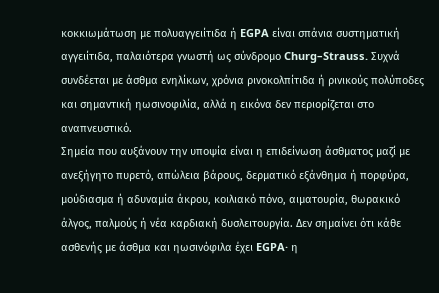κοκκιωμάτωση με πολυαγγειίτιδα ή EGPA είναι σπάνια συστηματική αγγειίτιδα, παλαιότερα γνωστή ως σύνδρομο Churg–Strauss. Συχνά συνδέεται με άσθμα ενηλίκων, χρόνια ρινοκολπίτιδα ή ρινικούς πολύποδες και σημαντική ηωσινοφιλία, αλλά η εικόνα δεν περιορίζεται στο αναπνευστικό.
Σημεία που αυξάνουν την υποψία είναι η επιδείνωση άσθματος μαζί με ανεξήγητο πυρετό, απώλεια βάρους, δερματικό εξάνθημα ή πορφύρα, μούδιασμα ή αδυναμία άκρου, κοιλιακό πόνο, αιματουρία, θωρακικό άλγος, παλμούς ή νέα καρδιακή δυσλειτουργία. Δεν σημαίνει ότι κάθε ασθενής με άσθμα και ηωσινόφιλα έχει EGPA· η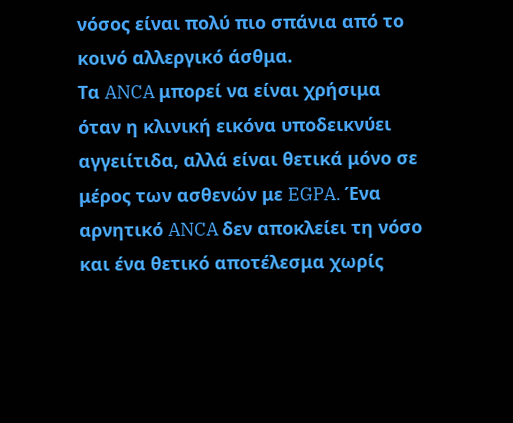νόσος είναι πολύ πιο σπάνια από το κοινό αλλεργικό άσθμα.
Τα ANCA μπορεί να είναι χρήσιμα όταν η κλινική εικόνα υποδεικνύει αγγειίτιδα, αλλά είναι θετικά μόνο σε μέρος των ασθενών με EGPA. Ένα αρνητικό ANCA δεν αποκλείει τη νόσο και ένα θετικό αποτέλεσμα χωρίς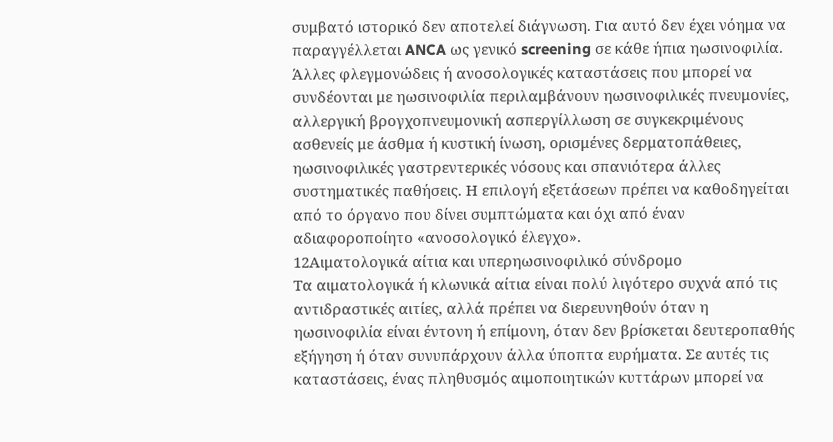συμβατό ιστορικό δεν αποτελεί διάγνωση. Για αυτό δεν έχει νόημα να παραγγέλλεται ANCA ως γενικό screening σε κάθε ήπια ηωσινοφιλία.
Άλλες φλεγμονώδεις ή ανοσολογικές καταστάσεις που μπορεί να συνδέονται με ηωσινοφιλία περιλαμβάνουν ηωσινοφιλικές πνευμονίες, αλλεργική βρογχοπνευμονική ασπεργίλλωση σε συγκεκριμένους ασθενείς με άσθμα ή κυστική ίνωση, ορισμένες δερματοπάθειες, ηωσινοφιλικές γαστρεντερικές νόσους και σπανιότερα άλλες συστηματικές παθήσεις. Η επιλογή εξετάσεων πρέπει να καθοδηγείται από το όργανο που δίνει συμπτώματα και όχι από έναν αδιαφοροποίητο «ανοσολογικό έλεγχο».
12Αιματολογικά αίτια και υπερηωσινοφιλικό σύνδρομο
Τα αιματολογικά ή κλωνικά αίτια είναι πολύ λιγότερο συχνά από τις αντιδραστικές αιτίες, αλλά πρέπει να διερευνηθούν όταν η ηωσινοφιλία είναι έντονη ή επίμονη, όταν δεν βρίσκεται δευτεροπαθής εξήγηση ή όταν συνυπάρχουν άλλα ύποπτα ευρήματα. Σε αυτές τις καταστάσεις, ένας πληθυσμός αιμοποιητικών κυττάρων μπορεί να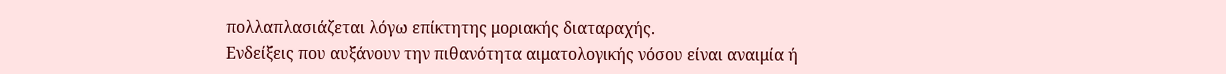πολλαπλασιάζεται λόγω επίκτητης μοριακής διαταραχής.
Ενδείξεις που αυξάνουν την πιθανότητα αιματολογικής νόσου είναι αναιμία ή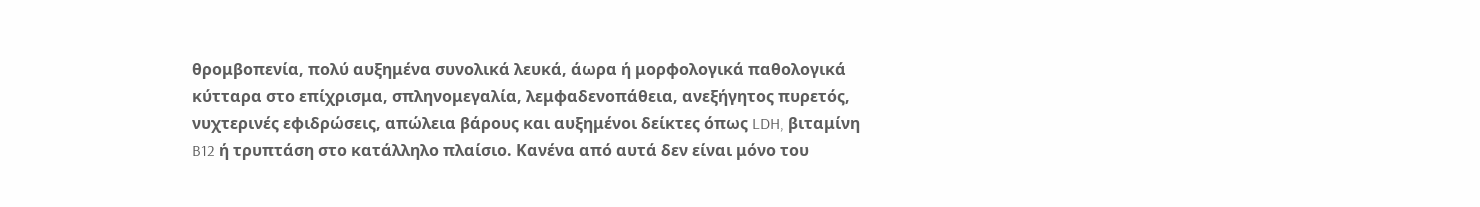θρομβοπενία, πολύ αυξημένα συνολικά λευκά, άωρα ή μορφολογικά παθολογικά κύτταρα στο επίχρισμα, σπληνομεγαλία, λεμφαδενοπάθεια, ανεξήγητος πυρετός, νυχτερινές εφιδρώσεις, απώλεια βάρους και αυξημένοι δείκτες όπως LDH, βιταμίνη B12 ή τρυπτάση στο κατάλληλο πλαίσιο. Κανένα από αυτά δεν είναι μόνο του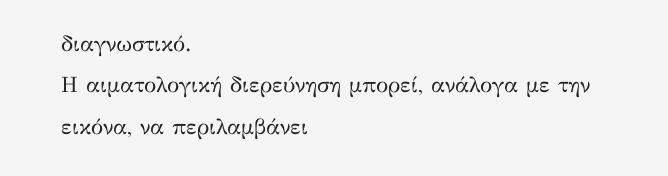διαγνωστικό.
Η αιματολογική διερεύνηση μπορεί, ανάλογα με την εικόνα, να περιλαμβάνει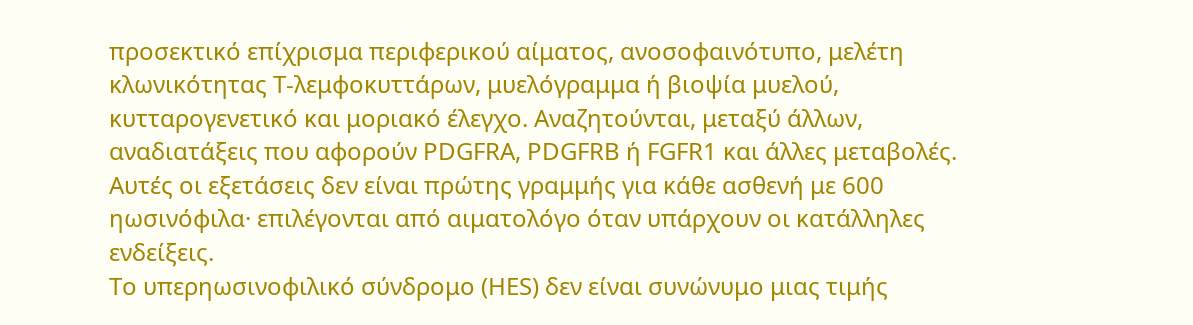προσεκτικό επίχρισμα περιφερικού αίματος, ανοσοφαινότυπο, μελέτη κλωνικότητας Τ-λεμφοκυττάρων, μυελόγραμμα ή βιοψία μυελού, κυτταρογενετικό και μοριακό έλεγχο. Αναζητούνται, μεταξύ άλλων, αναδιατάξεις που αφορούν PDGFRA, PDGFRB ή FGFR1 και άλλες μεταβολές. Αυτές οι εξετάσεις δεν είναι πρώτης γραμμής για κάθε ασθενή με 600 ηωσινόφιλα· επιλέγονται από αιματολόγο όταν υπάρχουν οι κατάλληλες ενδείξεις.
Το υπερηωσινοφιλικό σύνδρομο (HES) δεν είναι συνώνυμο μιας τιμής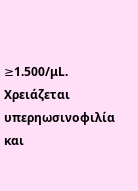≥1.500/μL. Χρειάζεται υπερηωσινοφιλία και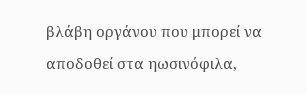βλάβη οργάνου που μπορεί να αποδοθεί στα ηωσινόφιλα,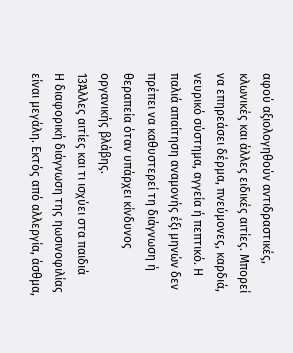αφού αξιολογηθούν αντιδραστικές, κλωνικές και άλλες ειδικές αιτίες. Μπορεί να επηρεάσει δέρμα, πνεύμονες, καρδιά, νευρικό σύστημα, αγγεία ή πεπτικό. Η παλιά απαίτηση αναμονής έξι μηνών δεν πρέπει να καθυστερεί τη διάγνωση ή θεραπεία όταν υπάρχει κίνδυνος οργανικής βλάβης.
13Άλλες αιτίες και τι ισχύει στα παιδιά
Η διαφορική διάγνωση της ηωσινοφιλίας είναι μεγάλη. Εκτός από αλλεργία, άσθμα,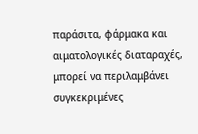παράσιτα, φάρμακα και αιματολογικές διαταραχές, μπορεί να περιλαμβάνει συγκεκριμένες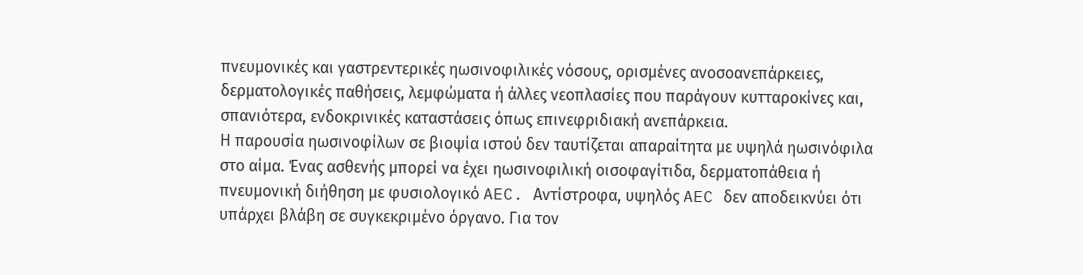πνευμονικές και γαστρεντερικές ηωσινοφιλικές νόσους, ορισμένες ανοσοανεπάρκειες, δερματολογικές παθήσεις, λεμφώματα ή άλλες νεοπλασίες που παράγουν κυτταροκίνες και, σπανιότερα, ενδοκρινικές καταστάσεις όπως επινεφριδιακή ανεπάρκεια.
Η παρουσία ηωσινοφίλων σε βιοψία ιστού δεν ταυτίζεται απαραίτητα με υψηλά ηωσινόφιλα στο αίμα. Ένας ασθενής μπορεί να έχει ηωσινοφιλική οισοφαγίτιδα, δερματοπάθεια ή πνευμονική διήθηση με φυσιολογικό AEC. Αντίστροφα, υψηλός AEC δεν αποδεικνύει ότι υπάρχει βλάβη σε συγκεκριμένο όργανο. Για τον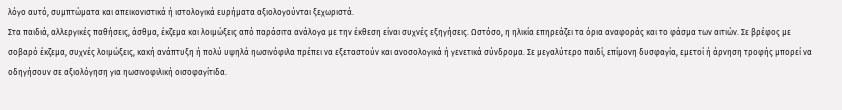λόγο αυτό, συμπτώματα και απεικονιστικά ή ιστολογικά ευρήματα αξιολογούνται ξεχωριστά.
Στα παιδιά, αλλεργικές παθήσεις, άσθμα, έκζεμα και λοιμώξεις από παράσιτα ανάλογα με την έκθεση είναι συχνές εξηγήσεις. Ωστόσο, η ηλικία επηρεάζει τα όρια αναφοράς και το φάσμα των αιτιών. Σε βρέφος με σοβαρό έκζεμα, συχνές λοιμώξεις, κακή ανάπτυξη ή πολύ υψηλά ηωσινόφιλα πρέπει να εξεταστούν και ανοσολογικά ή γενετικά σύνδρομα. Σε μεγαλύτερο παιδί, επίμονη δυσφαγία, εμετοί ή άρνηση τροφής μπορεί να οδηγήσουν σε αξιολόγηση για ηωσινοφιλική οισοφαγίτιδα.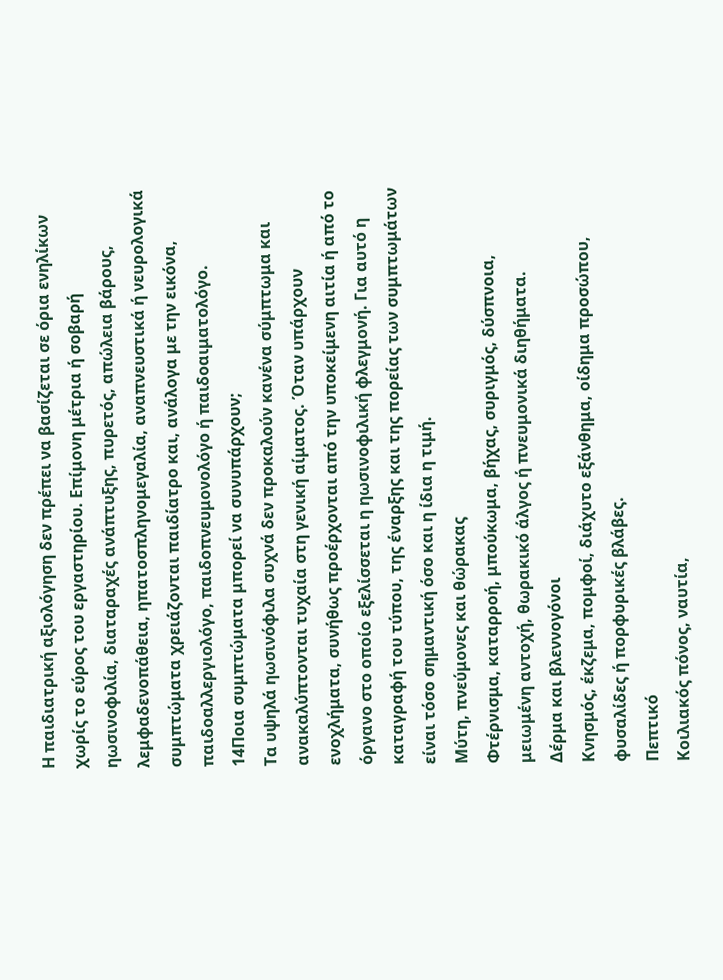Η παιδιατρική αξιολόγηση δεν πρέπει να βασίζεται σε όρια ενηλίκων χωρίς το εύρος του εργαστηρίου. Επίμονη μέτρια ή σοβαρή ηωσινοφιλία, διαταραχές ανάπτυξης, πυρετός, απώλεια βάρους, λεμφαδενοπάθεια, ηπατοσπληνομεγαλία, αναπνευστικά ή νευρολογικά συμπτώματα χρειάζονται παιδίατρο και, ανάλογα με την εικόνα, παιδοαλλεργιολόγο, παιδοπνευμονολόγο ή παιδοαιματολόγο.
14Ποια συμπτώματα μπορεί να συνυπάρχουν;
Τα υψηλά ηωσινόφιλα συχνά δεν προκαλούν κανένα σύμπτωμα και ανακαλύπτονται τυχαία στη γενική αίματος. Όταν υπάρχουν ενοχλήματα, συνήθως προέρχονται από την υποκείμενη αιτία ή από το όργανο στο οποίο εξελίσσεται η ηωσινοφιλική φλεγμονή. Για αυτό η καταγραφή του τύπου, της έναρξης και της πορείας των συμπτωμάτων είναι τόσο σημαντική όσο και η ίδια η τιμή.
Μύτη, πνεύμονες και θώρακας
Φτέρνισμα, καταρροή, μπούκωμα, βήχας, συριγμός, δύσπνοια, μειωμένη αντοχή, θωρακικό άλγος ή πνευμονικά διηθήματα.
Δέρμα και βλεννογόνοι
Κνησμός, έκζεμα, πομφοί, διάχυτο εξάνθημα, οίδημα προσώπου, φυσαλίδες ή πορφυρικές βλάβες.
Πεπτικό
Κοιλιακός πόνος, ναυτία,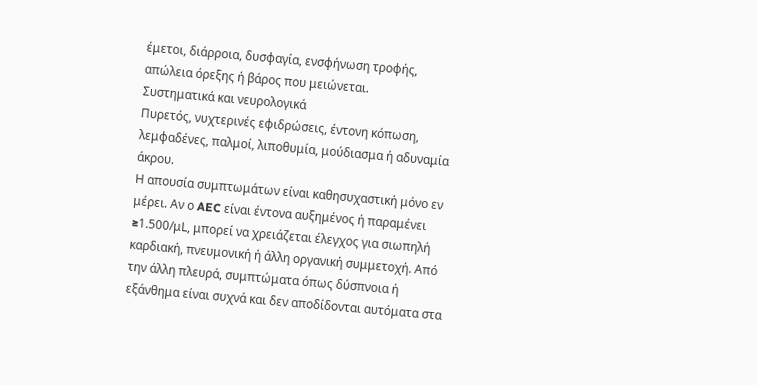έμετοι, διάρροια, δυσφαγία, ενσφήνωση τροφής, απώλεια όρεξης ή βάρος που μειώνεται.
Συστηματικά και νευρολογικά
Πυρετός, νυχτερινές εφιδρώσεις, έντονη κόπωση, λεμφαδένες, παλμοί, λιποθυμία, μούδιασμα ή αδυναμία άκρου.
Η απουσία συμπτωμάτων είναι καθησυχαστική μόνο εν μέρει. Αν ο AEC είναι έντονα αυξημένος ή παραμένει ≥1.500/μL, μπορεί να χρειάζεται έλεγχος για σιωπηλή καρδιακή, πνευμονική ή άλλη οργανική συμμετοχή. Από την άλλη πλευρά, συμπτώματα όπως δύσπνοια ή εξάνθημα είναι συχνά και δεν αποδίδονται αυτόματα στα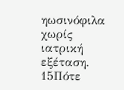ηωσινόφιλα χωρίς ιατρική εξέταση.
15Πότε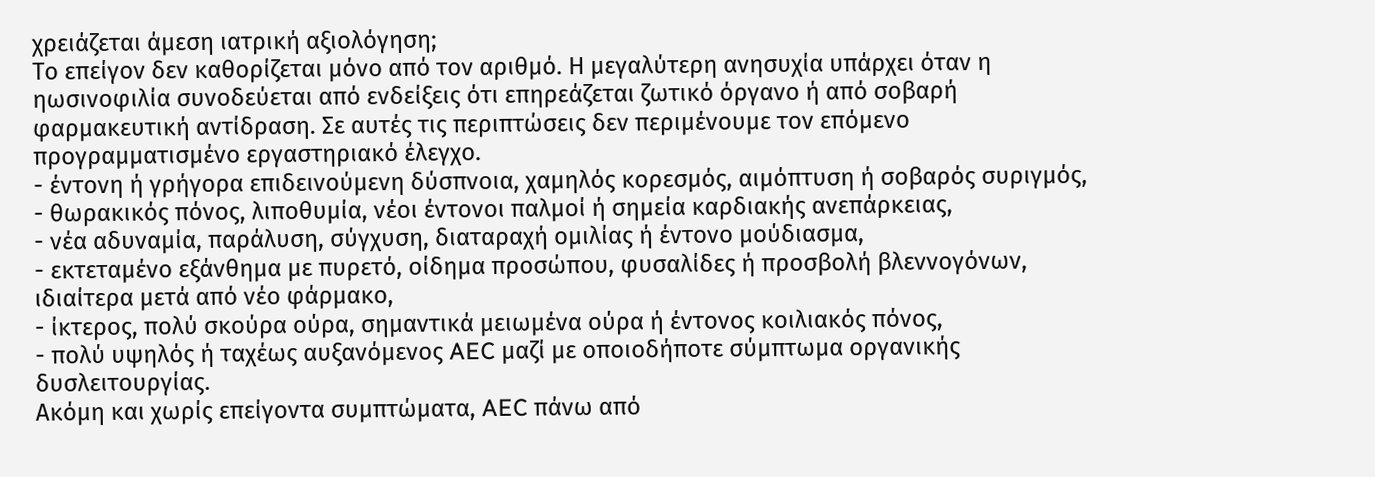χρειάζεται άμεση ιατρική αξιολόγηση;
Το επείγον δεν καθορίζεται μόνο από τον αριθμό. Η μεγαλύτερη ανησυχία υπάρχει όταν η ηωσινοφιλία συνοδεύεται από ενδείξεις ότι επηρεάζεται ζωτικό όργανο ή από σοβαρή φαρμακευτική αντίδραση. Σε αυτές τις περιπτώσεις δεν περιμένουμε τον επόμενο προγραμματισμένο εργαστηριακό έλεγχο.
- έντονη ή γρήγορα επιδεινούμενη δύσπνοια, χαμηλός κορεσμός, αιμόπτυση ή σοβαρός συριγμός,
- θωρακικός πόνος, λιποθυμία, νέοι έντονοι παλμοί ή σημεία καρδιακής ανεπάρκειας,
- νέα αδυναμία, παράλυση, σύγχυση, διαταραχή ομιλίας ή έντονο μούδιασμα,
- εκτεταμένο εξάνθημα με πυρετό, οίδημα προσώπου, φυσαλίδες ή προσβολή βλεννογόνων, ιδιαίτερα μετά από νέο φάρμακο,
- ίκτερος, πολύ σκούρα ούρα, σημαντικά μειωμένα ούρα ή έντονος κοιλιακός πόνος,
- πολύ υψηλός ή ταχέως αυξανόμενος AEC μαζί με οποιοδήποτε σύμπτωμα οργανικής δυσλειτουργίας.
Ακόμη και χωρίς επείγοντα συμπτώματα, AEC πάνω από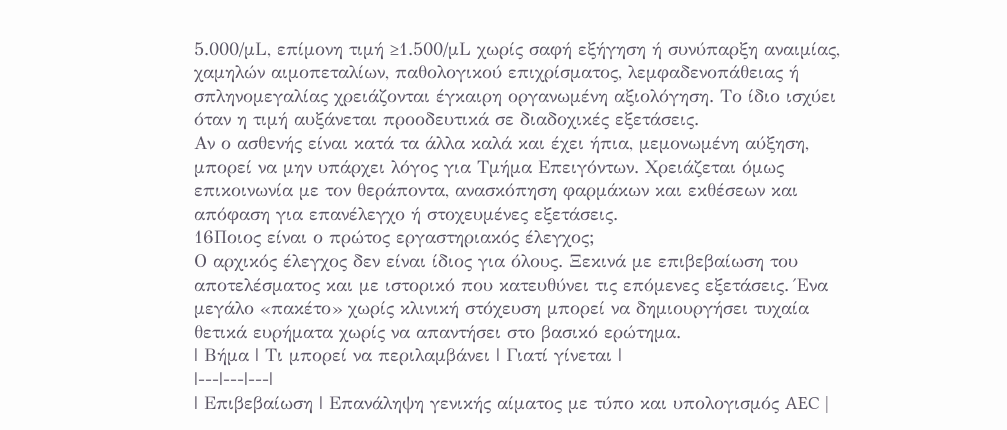5.000/μL, επίμονη τιμή ≥1.500/μL χωρίς σαφή εξήγηση ή συνύπαρξη αναιμίας, χαμηλών αιμοπεταλίων, παθολογικού επιχρίσματος, λεμφαδενοπάθειας ή σπληνομεγαλίας χρειάζονται έγκαιρη οργανωμένη αξιολόγηση. Το ίδιο ισχύει όταν η τιμή αυξάνεται προοδευτικά σε διαδοχικές εξετάσεις.
Αν ο ασθενής είναι κατά τα άλλα καλά και έχει ήπια, μεμονωμένη αύξηση, μπορεί να μην υπάρχει λόγος για Τμήμα Επειγόντων. Χρειάζεται όμως επικοινωνία με τον θεράποντα, ανασκόπηση φαρμάκων και εκθέσεων και απόφαση για επανέλεγχο ή στοχευμένες εξετάσεις.
16Ποιος είναι ο πρώτος εργαστηριακός έλεγχος;
Ο αρχικός έλεγχος δεν είναι ίδιος για όλους. Ξεκινά με επιβεβαίωση του αποτελέσματος και με ιστορικό που κατευθύνει τις επόμενες εξετάσεις. Ένα μεγάλο «πακέτο» χωρίς κλινική στόχευση μπορεί να δημιουργήσει τυχαία θετικά ευρήματα χωρίς να απαντήσει στο βασικό ερώτημα.
| Βήμα | Τι μπορεί να περιλαμβάνει | Γιατί γίνεται |
|---|---|---|
| Επιβεβαίωση | Επανάληψη γενικής αίματος με τύπο και υπολογισμός AEC |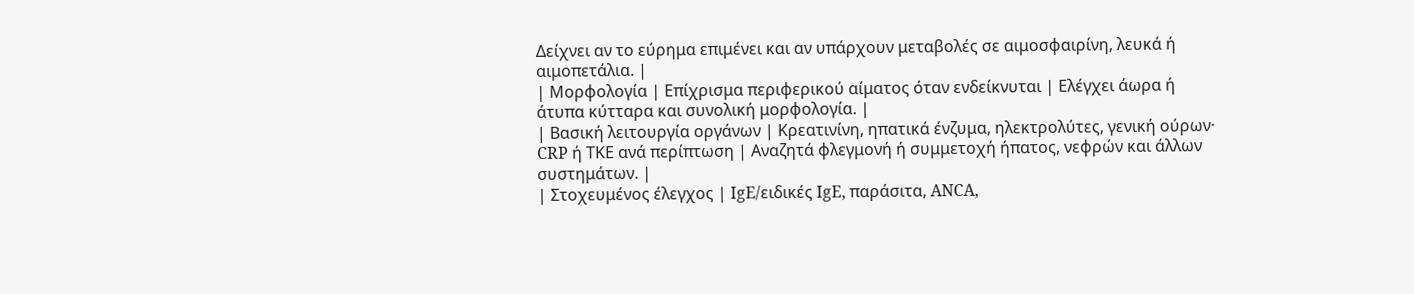Δείχνει αν το εύρημα επιμένει και αν υπάρχουν μεταβολές σε αιμοσφαιρίνη, λευκά ή αιμοπετάλια. |
| Μορφολογία | Επίχρισμα περιφερικού αίματος όταν ενδείκνυται | Ελέγχει άωρα ή άτυπα κύτταρα και συνολική μορφολογία. |
| Βασική λειτουργία οργάνων | Κρεατινίνη, ηπατικά ένζυμα, ηλεκτρολύτες, γενική ούρων· CRP ή ΤΚΕ ανά περίπτωση | Αναζητά φλεγμονή ή συμμετοχή ήπατος, νεφρών και άλλων συστημάτων. |
| Στοχευμένος έλεγχος | IgE/ειδικές IgE, παράσιτα, ANCA,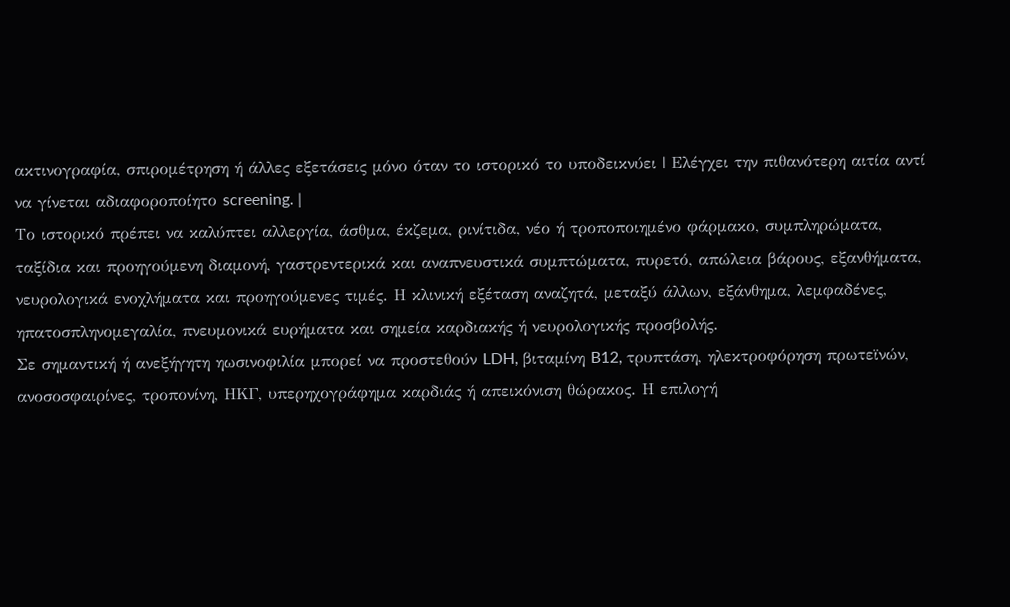ακτινογραφία, σπιρομέτρηση ή άλλες εξετάσεις μόνο όταν το ιστορικό το υποδεικνύει | Ελέγχει την πιθανότερη αιτία αντί να γίνεται αδιαφοροποίητο screening. |
Το ιστορικό πρέπει να καλύπτει αλλεργία, άσθμα, έκζεμα, ρινίτιδα, νέο ή τροποποιημένο φάρμακο, συμπληρώματα, ταξίδια και προηγούμενη διαμονή, γαστρεντερικά και αναπνευστικά συμπτώματα, πυρετό, απώλεια βάρους, εξανθήματα, νευρολογικά ενοχλήματα και προηγούμενες τιμές. Η κλινική εξέταση αναζητά, μεταξύ άλλων, εξάνθημα, λεμφαδένες, ηπατοσπληνομεγαλία, πνευμονικά ευρήματα και σημεία καρδιακής ή νευρολογικής προσβολής.
Σε σημαντική ή ανεξήγητη ηωσινοφιλία μπορεί να προστεθούν LDH, βιταμίνη B12, τρυπτάση, ηλεκτροφόρηση πρωτεϊνών, ανοσοσφαιρίνες, τροπονίνη, ΗΚΓ, υπερηχογράφημα καρδιάς ή απεικόνιση θώρακος. Η επιλογή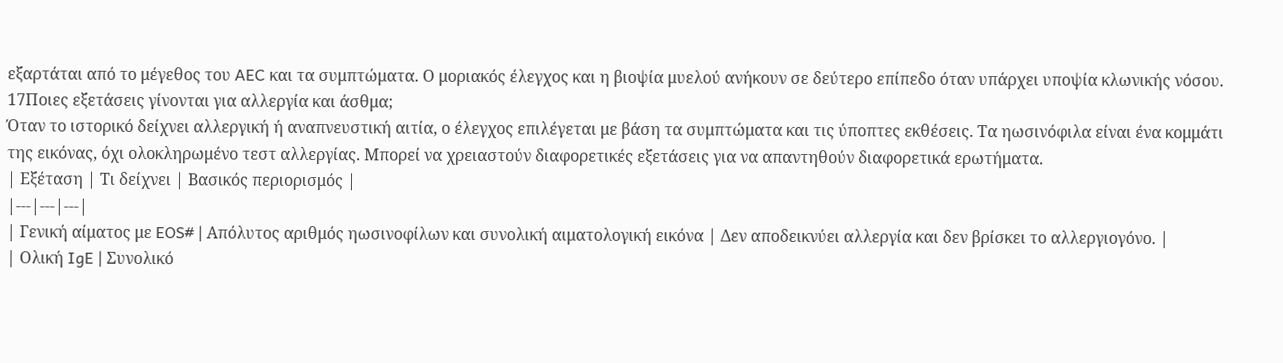εξαρτάται από το μέγεθος του AEC και τα συμπτώματα. Ο μοριακός έλεγχος και η βιοψία μυελού ανήκουν σε δεύτερο επίπεδο όταν υπάρχει υποψία κλωνικής νόσου.
17Ποιες εξετάσεις γίνονται για αλλεργία και άσθμα;
Όταν το ιστορικό δείχνει αλλεργική ή αναπνευστική αιτία, ο έλεγχος επιλέγεται με βάση τα συμπτώματα και τις ύποπτες εκθέσεις. Τα ηωσινόφιλα είναι ένα κομμάτι της εικόνας, όχι ολοκληρωμένο τεστ αλλεργίας. Μπορεί να χρειαστούν διαφορετικές εξετάσεις για να απαντηθούν διαφορετικά ερωτήματα.
| Εξέταση | Τι δείχνει | Βασικός περιορισμός |
|---|---|---|
| Γενική αίματος με EOS# | Απόλυτος αριθμός ηωσινοφίλων και συνολική αιματολογική εικόνα | Δεν αποδεικνύει αλλεργία και δεν βρίσκει το αλλεργιογόνο. |
| Ολική IgE | Συνολικό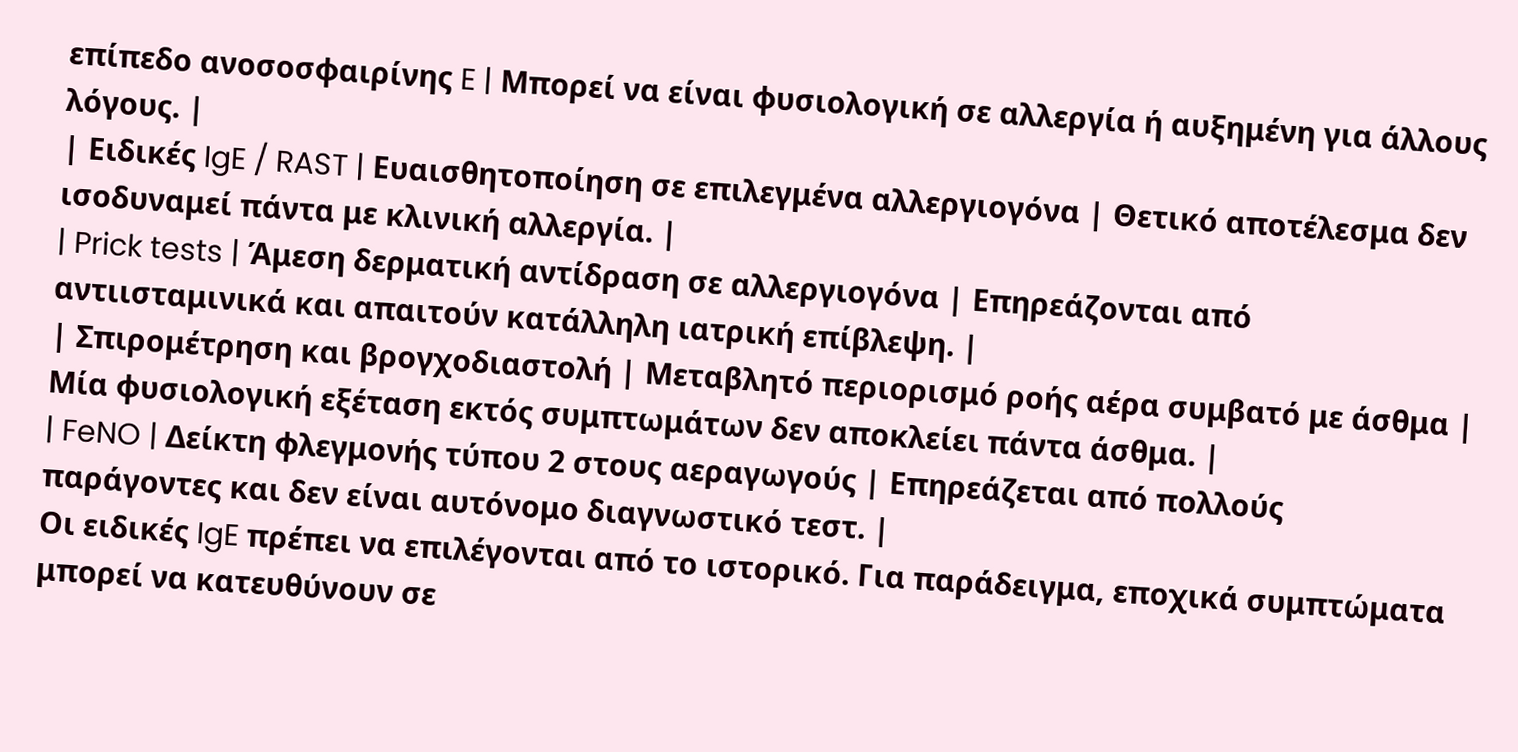επίπεδο ανοσοσφαιρίνης E | Μπορεί να είναι φυσιολογική σε αλλεργία ή αυξημένη για άλλους λόγους. |
| Ειδικές IgE / RAST | Ευαισθητοποίηση σε επιλεγμένα αλλεργιογόνα | Θετικό αποτέλεσμα δεν ισοδυναμεί πάντα με κλινική αλλεργία. |
| Prick tests | Άμεση δερματική αντίδραση σε αλλεργιογόνα | Επηρεάζονται από αντιισταμινικά και απαιτούν κατάλληλη ιατρική επίβλεψη. |
| Σπιρομέτρηση και βρογχοδιαστολή | Μεταβλητό περιορισμό ροής αέρα συμβατό με άσθμα | Μία φυσιολογική εξέταση εκτός συμπτωμάτων δεν αποκλείει πάντα άσθμα. |
| FeNO | Δείκτη φλεγμονής τύπου 2 στους αεραγωγούς | Επηρεάζεται από πολλούς παράγοντες και δεν είναι αυτόνομο διαγνωστικό τεστ. |
Οι ειδικές IgE πρέπει να επιλέγονται από το ιστορικό. Για παράδειγμα, εποχικά συμπτώματα μπορεί να κατευθύνουν σε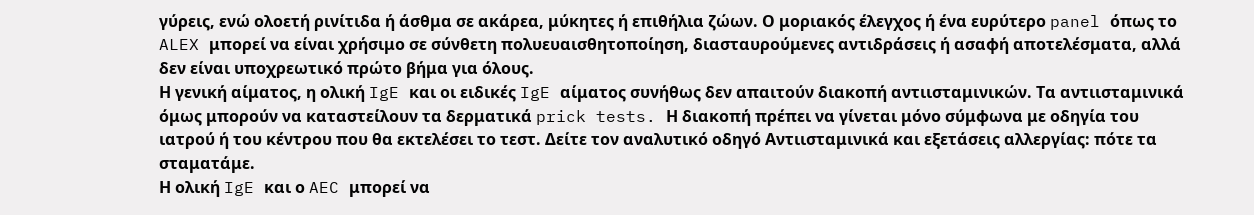γύρεις, ενώ ολοετή ρινίτιδα ή άσθμα σε ακάρεα, μύκητες ή επιθήλια ζώων. Ο μοριακός έλεγχος ή ένα ευρύτερο panel όπως το ALEX μπορεί να είναι χρήσιμο σε σύνθετη πολυευαισθητοποίηση, διασταυρούμενες αντιδράσεις ή ασαφή αποτελέσματα, αλλά δεν είναι υποχρεωτικό πρώτο βήμα για όλους.
Η γενική αίματος, η ολική IgE και οι ειδικές IgE αίματος συνήθως δεν απαιτούν διακοπή αντιισταμινικών. Τα αντιισταμινικά όμως μπορούν να καταστείλουν τα δερματικά prick tests. Η διακοπή πρέπει να γίνεται μόνο σύμφωνα με οδηγία του ιατρού ή του κέντρου που θα εκτελέσει το τεστ. Δείτε τον αναλυτικό οδηγό Αντιισταμινικά και εξετάσεις αλλεργίας: πότε τα σταματάμε.
Η ολική IgE και ο AEC μπορεί να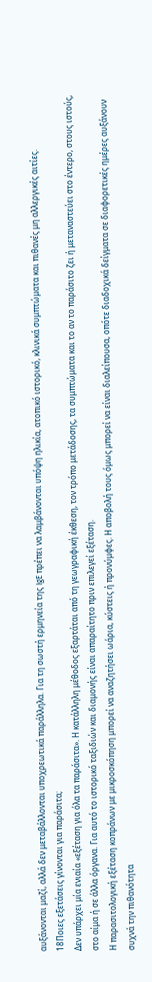αυξάνονται μαζί, αλλά δεν μεταβάλλονται υποχρεωτικά παράλληλα. Για τη σωστή ερμηνεία της IgE πρέπει να λαμβάνονται υπόψη ηλικία, ατοπικό ιστορικό, κλινικά συμπτώματα και πιθανές μη αλλεργικές αιτίες.
18Ποιες εξετάσεις γίνονται για παράσιτα;
Δεν υπάρχει μία ενιαία «εξέταση για όλα τα παράσιτα». Η κατάλληλη μέθοδος εξαρτάται από τη γεωγραφική έκθεση, τον τρόπο μετάδοσης, τα συμπτώματα και το αν το παράσιτο ζει ή μεταναστεύει στο έντερο, στους ιστούς, στο αίμα ή σε άλλα όργανα. Για αυτό το ιστορικό ταξιδιών και διαμονής είναι απαραίτητο πριν επιλεγεί εξέταση.
Η παρασιτολογική εξέταση κοπράνων με μικροσκόπηση μπορεί να αναζητήσει ωάρια, κύστεις ή προνύμφες. Η αποβολή τους όμως μπορεί να είναι διαλείπουσα, οπότε διαδοχικά δείγματα σε διαφορετικές ημέρες αυξάνουν συχνά την πιθανότητα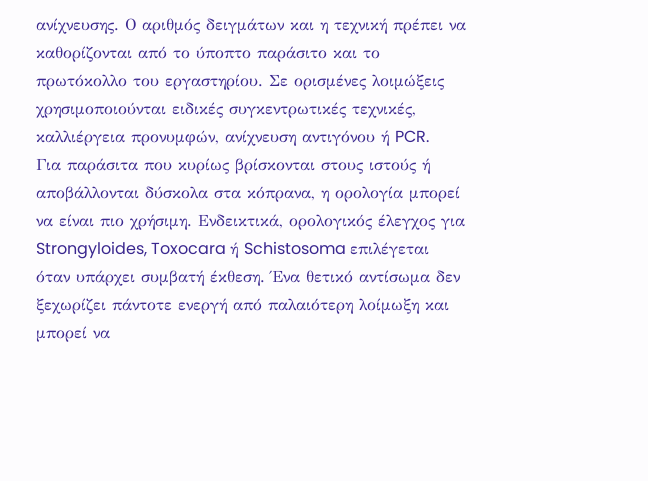ανίχνευσης. Ο αριθμός δειγμάτων και η τεχνική πρέπει να καθορίζονται από το ύποπτο παράσιτο και το πρωτόκολλο του εργαστηρίου. Σε ορισμένες λοιμώξεις χρησιμοποιούνται ειδικές συγκεντρωτικές τεχνικές, καλλιέργεια προνυμφών, ανίχνευση αντιγόνου ή PCR.
Για παράσιτα που κυρίως βρίσκονται στους ιστούς ή αποβάλλονται δύσκολα στα κόπρανα, η ορολογία μπορεί να είναι πιο χρήσιμη. Ενδεικτικά, ορολογικός έλεγχος για Strongyloides, Toxocara ή Schistosoma επιλέγεται όταν υπάρχει συμβατή έκθεση. Ένα θετικό αντίσωμα δεν ξεχωρίζει πάντοτε ενεργή από παλαιότερη λοίμωξη και μπορεί να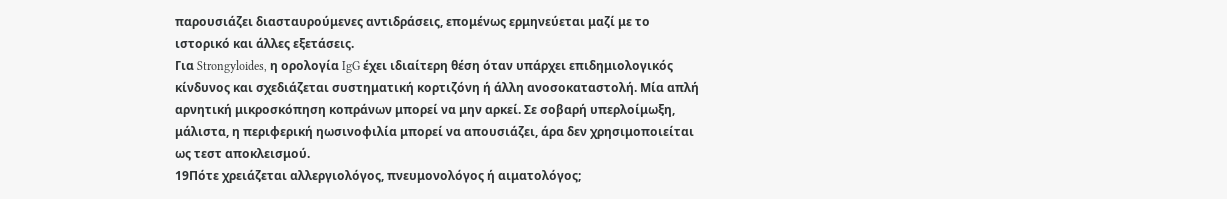παρουσιάζει διασταυρούμενες αντιδράσεις, επομένως ερμηνεύεται μαζί με το ιστορικό και άλλες εξετάσεις.
Για Strongyloides, η ορολογία IgG έχει ιδιαίτερη θέση όταν υπάρχει επιδημιολογικός κίνδυνος και σχεδιάζεται συστηματική κορτιζόνη ή άλλη ανοσοκαταστολή. Μία απλή αρνητική μικροσκόπηση κοπράνων μπορεί να μην αρκεί. Σε σοβαρή υπερλοίμωξη, μάλιστα, η περιφερική ηωσινοφιλία μπορεί να απουσιάζει, άρα δεν χρησιμοποιείται ως τεστ αποκλεισμού.
19Πότε χρειάζεται αλλεργιολόγος, πνευμονολόγος ή αιματολόγος;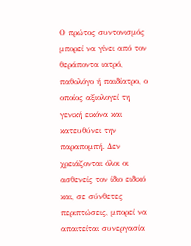Ο πρώτος συντονισμός μπορεί να γίνει από τον θεράποντα ιατρό, παθολόγο ή παιδίατρο, ο οποίος αξιολογεί τη γενική εικόνα και κατευθύνει την παραπομπή. Δεν χρειάζονται όλοι οι ασθενείς τον ίδιο ειδικό και, σε σύνθετες περιπτώσεις, μπορεί να απαιτείται συνεργασία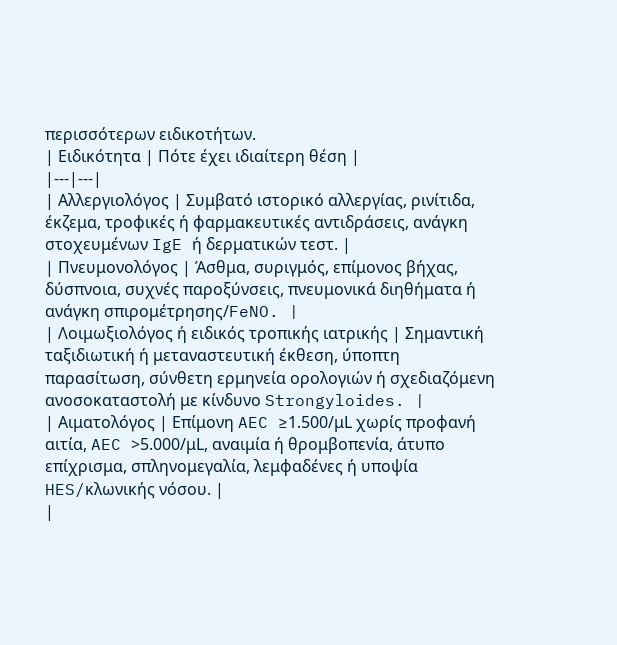περισσότερων ειδικοτήτων.
| Ειδικότητα | Πότε έχει ιδιαίτερη θέση |
|---|---|
| Αλλεργιολόγος | Συμβατό ιστορικό αλλεργίας, ρινίτιδα, έκζεμα, τροφικές ή φαρμακευτικές αντιδράσεις, ανάγκη στοχευμένων IgE ή δερματικών τεστ. |
| Πνευμονολόγος | Άσθμα, συριγμός, επίμονος βήχας, δύσπνοια, συχνές παροξύνσεις, πνευμονικά διηθήματα ή ανάγκη σπιρομέτρησης/FeNO. |
| Λοιμωξιολόγος ή ειδικός τροπικής ιατρικής | Σημαντική ταξιδιωτική ή μεταναστευτική έκθεση, ύποπτη παρασίτωση, σύνθετη ερμηνεία ορολογιών ή σχεδιαζόμενη ανοσοκαταστολή με κίνδυνο Strongyloides. |
| Αιματολόγος | Επίμονη AEC ≥1.500/μL χωρίς προφανή αιτία, AEC >5.000/μL, αναιμία ή θρομβοπενία, άτυπο επίχρισμα, σπληνομεγαλία, λεμφαδένες ή υποψία HES/κλωνικής νόσου. |
|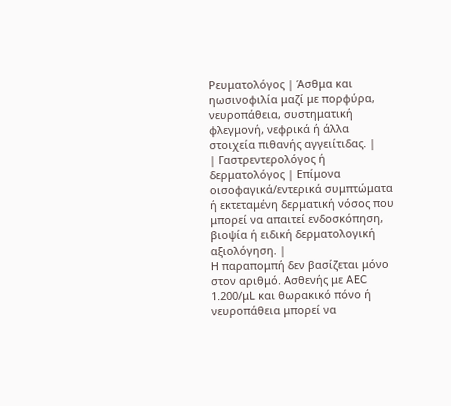Ρευματολόγος | Άσθμα και ηωσινοφιλία μαζί με πορφύρα, νευροπάθεια, συστηματική φλεγμονή, νεφρικά ή άλλα στοιχεία πιθανής αγγειίτιδας. |
| Γαστρεντερολόγος ή δερματολόγος | Επίμονα οισοφαγικά/εντερικά συμπτώματα ή εκτεταμένη δερματική νόσος που μπορεί να απαιτεί ενδοσκόπηση, βιοψία ή ειδική δερματολογική αξιολόγηση. |
Η παραπομπή δεν βασίζεται μόνο στον αριθμό. Ασθενής με AEC 1.200/μL και θωρακικό πόνο ή νευροπάθεια μπορεί να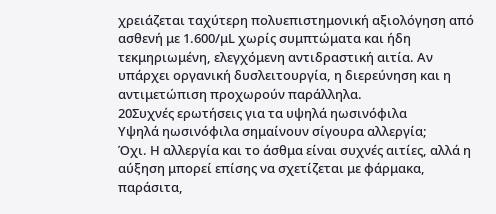χρειάζεται ταχύτερη πολυεπιστημονική αξιολόγηση από ασθενή με 1.600/μL χωρίς συμπτώματα και ήδη τεκμηριωμένη, ελεγχόμενη αντιδραστική αιτία. Αν υπάρχει οργανική δυσλειτουργία, η διερεύνηση και η αντιμετώπιση προχωρούν παράλληλα.
20Συχνές ερωτήσεις για τα υψηλά ηωσινόφιλα
Υψηλά ηωσινόφιλα σημαίνουν σίγουρα αλλεργία;
Όχι. Η αλλεργία και το άσθμα είναι συχνές αιτίες, αλλά η αύξηση μπορεί επίσης να σχετίζεται με φάρμακα, παράσιτα,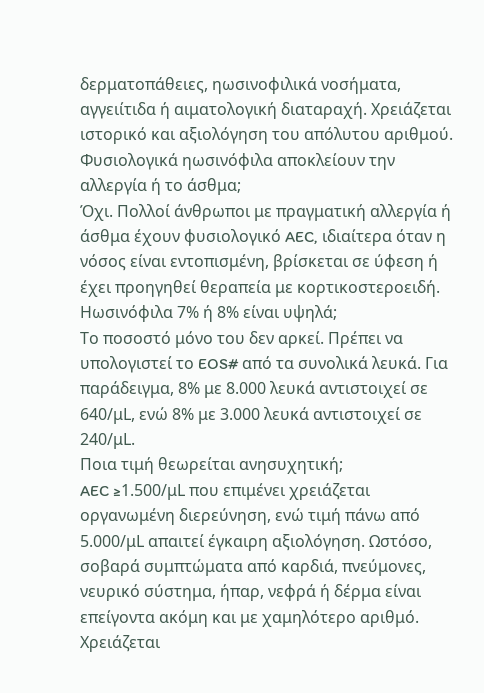δερματοπάθειες, ηωσινοφιλικά νοσήματα, αγγειίτιδα ή αιματολογική διαταραχή. Χρειάζεται ιστορικό και αξιολόγηση του απόλυτου αριθμού.
Φυσιολογικά ηωσινόφιλα αποκλείουν την αλλεργία ή το άσθμα;
Όχι. Πολλοί άνθρωποι με πραγματική αλλεργία ή άσθμα έχουν φυσιολογικό AEC, ιδιαίτερα όταν η νόσος είναι εντοπισμένη, βρίσκεται σε ύφεση ή έχει προηγηθεί θεραπεία με κορτικοστεροειδή.
Ηωσινόφιλα 7% ή 8% είναι υψηλά;
Το ποσοστό μόνο του δεν αρκεί. Πρέπει να υπολογιστεί το EOS# από τα συνολικά λευκά. Για παράδειγμα, 8% με 8.000 λευκά αντιστοιχεί σε 640/μL, ενώ 8% με 3.000 λευκά αντιστοιχεί σε 240/μL.
Ποια τιμή θεωρείται ανησυχητική;
AEC ≥1.500/μL που επιμένει χρειάζεται οργανωμένη διερεύνηση, ενώ τιμή πάνω από 5.000/μL απαιτεί έγκαιρη αξιολόγηση. Ωστόσο, σοβαρά συμπτώματα από καρδιά, πνεύμονες, νευρικό σύστημα, ήπαρ, νεφρά ή δέρμα είναι επείγοντα ακόμη και με χαμηλότερο αριθμό.
Χρειάζεται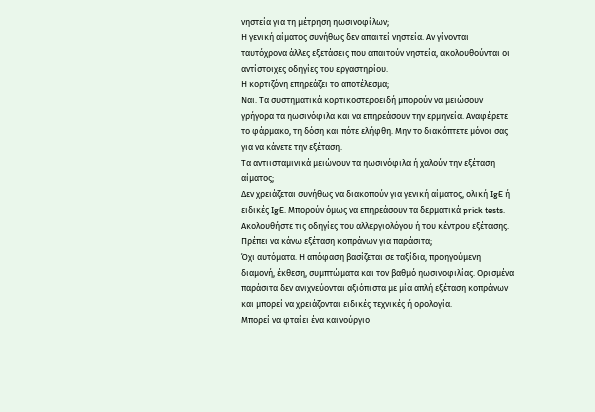νηστεία για τη μέτρηση ηωσινοφίλων;
Η γενική αίματος συνήθως δεν απαιτεί νηστεία. Αν γίνονται ταυτόχρονα άλλες εξετάσεις που απαιτούν νηστεία, ακολουθούνται οι αντίστοιχες οδηγίες του εργαστηρίου.
Η κορτιζόνη επηρεάζει το αποτέλεσμα;
Ναι. Τα συστηματικά κορτικοστεροειδή μπορούν να μειώσουν γρήγορα τα ηωσινόφιλα και να επηρεάσουν την ερμηνεία. Αναφέρετε το φάρμακο, τη δόση και πότε ελήφθη. Μην το διακόπτετε μόνοι σας για να κάνετε την εξέταση.
Τα αντιισταμινικά μειώνουν τα ηωσινόφιλα ή χαλούν την εξέταση αίματος;
Δεν χρειάζεται συνήθως να διακοπούν για γενική αίματος, ολική IgE ή ειδικές IgE. Μπορούν όμως να επηρεάσουν τα δερματικά prick tests. Ακολουθήστε τις οδηγίες του αλλεργιολόγου ή του κέντρου εξέτασης.
Πρέπει να κάνω εξέταση κοπράνων για παράσιτα;
Όχι αυτόματα. Η απόφαση βασίζεται σε ταξίδια, προηγούμενη διαμονή, έκθεση, συμπτώματα και τον βαθμό ηωσινοφιλίας. Ορισμένα παράσιτα δεν ανιχνεύονται αξιόπιστα με μία απλή εξέταση κοπράνων και μπορεί να χρειάζονται ειδικές τεχνικές ή ορολογία.
Μπορεί να φταίει ένα καινούργιο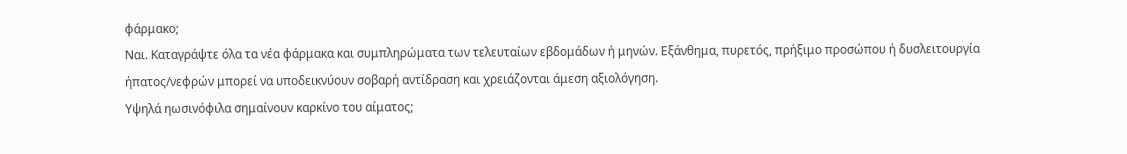φάρμακο;
Ναι. Καταγράψτε όλα τα νέα φάρμακα και συμπληρώματα των τελευταίων εβδομάδων ή μηνών. Εξάνθημα, πυρετός, πρήξιμο προσώπου ή δυσλειτουργία ήπατος/νεφρών μπορεί να υποδεικνύουν σοβαρή αντίδραση και χρειάζονται άμεση αξιολόγηση.
Υψηλά ηωσινόφιλα σημαίνουν καρκίνο του αίματος;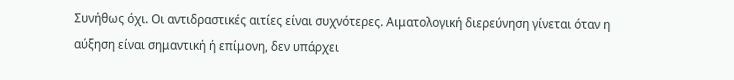Συνήθως όχι. Οι αντιδραστικές αιτίες είναι συχνότερες. Αιματολογική διερεύνηση γίνεται όταν η αύξηση είναι σημαντική ή επίμονη, δεν υπάρχει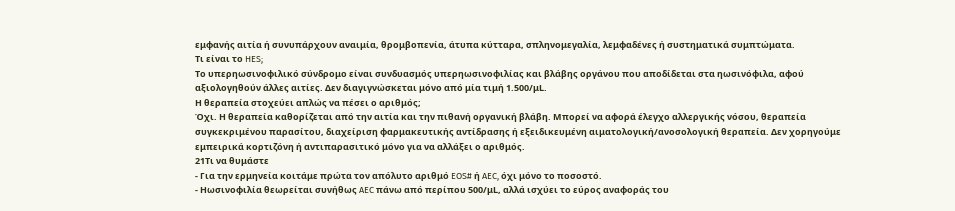εμφανής αιτία ή συνυπάρχουν αναιμία, θρομβοπενία, άτυπα κύτταρα, σπληνομεγαλία, λεμφαδένες ή συστηματικά συμπτώματα.
Τι είναι το HES;
Το υπερηωσινοφιλικό σύνδρομο είναι συνδυασμός υπερηωσινοφιλίας και βλάβης οργάνου που αποδίδεται στα ηωσινόφιλα, αφού αξιολογηθούν άλλες αιτίες. Δεν διαγιγνώσκεται μόνο από μία τιμή 1.500/μL.
Η θεραπεία στοχεύει απλώς να πέσει ο αριθμός;
Όχι. Η θεραπεία καθορίζεται από την αιτία και την πιθανή οργανική βλάβη. Μπορεί να αφορά έλεγχο αλλεργικής νόσου, θεραπεία συγκεκριμένου παρασίτου, διαχείριση φαρμακευτικής αντίδρασης ή εξειδικευμένη αιματολογική/ανοσολογική θεραπεία. Δεν χορηγούμε εμπειρικά κορτιζόνη ή αντιπαρασιτικό μόνο για να αλλάξει ο αριθμός.
21Τι να θυμάστε
- Για την ερμηνεία κοιτάμε πρώτα τον απόλυτο αριθμό EOS# ή AEC, όχι μόνο το ποσοστό.
- Ηωσινοφιλία θεωρείται συνήθως AEC πάνω από περίπου 500/μL, αλλά ισχύει το εύρος αναφοράς του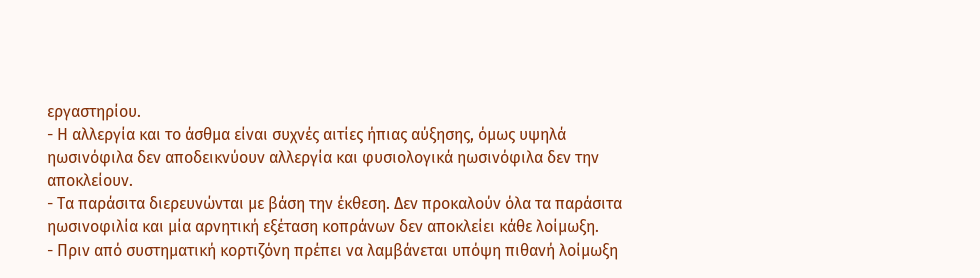εργαστηρίου.
- Η αλλεργία και το άσθμα είναι συχνές αιτίες ήπιας αύξησης, όμως υψηλά ηωσινόφιλα δεν αποδεικνύουν αλλεργία και φυσιολογικά ηωσινόφιλα δεν την αποκλείουν.
- Τα παράσιτα διερευνώνται με βάση την έκθεση. Δεν προκαλούν όλα τα παράσιτα ηωσινοφιλία και μία αρνητική εξέταση κοπράνων δεν αποκλείει κάθε λοίμωξη.
- Πριν από συστηματική κορτιζόνη πρέπει να λαμβάνεται υπόψη πιθανή λοίμωξη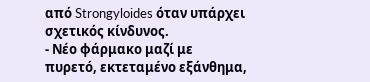από Strongyloides όταν υπάρχει σχετικός κίνδυνος.
- Νέο φάρμακο μαζί με πυρετό, εκτεταμένο εξάνθημα,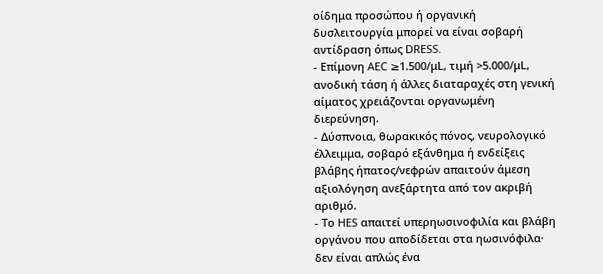οίδημα προσώπου ή οργανική δυσλειτουργία μπορεί να είναι σοβαρή αντίδραση όπως DRESS.
- Επίμονη AEC ≥1.500/μL, τιμή >5.000/μL, ανοδική τάση ή άλλες διαταραχές στη γενική αίματος χρειάζονται οργανωμένη διερεύνηση.
- Δύσπνοια, θωρακικός πόνος, νευρολογικό έλλειμμα, σοβαρό εξάνθημα ή ενδείξεις βλάβης ήπατος/νεφρών απαιτούν άμεση αξιολόγηση ανεξάρτητα από τον ακριβή αριθμό.
- Το HES απαιτεί υπερηωσινοφιλία και βλάβη οργάνου που αποδίδεται στα ηωσινόφιλα· δεν είναι απλώς ένα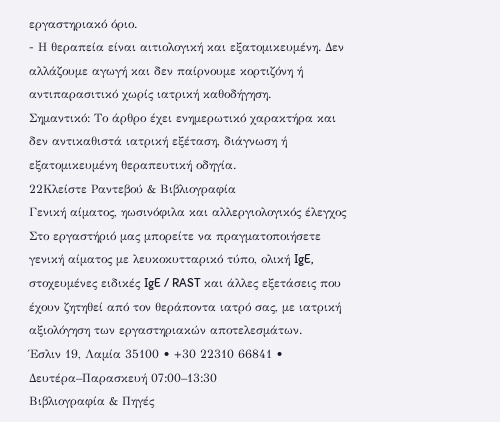εργαστηριακό όριο.
- Η θεραπεία είναι αιτιολογική και εξατομικευμένη. Δεν αλλάζουμε αγωγή και δεν παίρνουμε κορτιζόνη ή αντιπαρασιτικό χωρίς ιατρική καθοδήγηση.
Σημαντικό: Το άρθρο έχει ενημερωτικό χαρακτήρα και δεν αντικαθιστά ιατρική εξέταση, διάγνωση ή εξατομικευμένη θεραπευτική οδηγία.
22Κλείστε Ραντεβού & Βιβλιογραφία
Γενική αίματος, ηωσινόφιλα και αλλεργιολογικός έλεγχος
Στο εργαστήριό μας μπορείτε να πραγματοποιήσετε γενική αίματος με λευκοκυτταρικό τύπο, ολική IgE, στοχευμένες ειδικές IgE / RAST και άλλες εξετάσεις που έχουν ζητηθεί από τον θεράποντα ιατρό σας, με ιατρική αξιολόγηση των εργαστηριακών αποτελεσμάτων.
Έσλιν 19, Λαμία 35100 • +30 22310 66841 • Δευτέρα–Παρασκευή 07:00–13:30
Βιβλιογραφία & Πηγές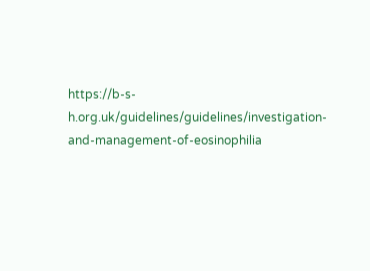https://b-s-h.org.uk/guidelines/guidelines/investigation-and-management-of-eosinophilia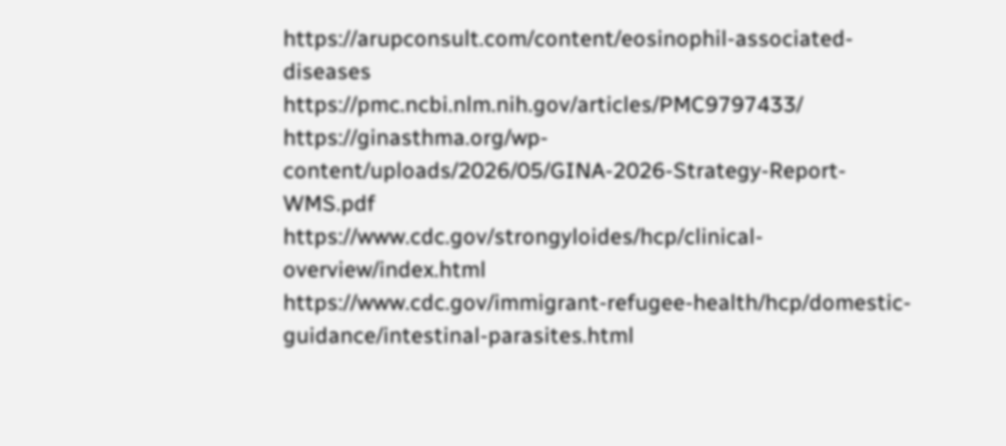https://arupconsult.com/content/eosinophil-associated-diseases
https://pmc.ncbi.nlm.nih.gov/articles/PMC9797433/
https://ginasthma.org/wp-content/uploads/2026/05/GINA-2026-Strategy-Report-WMS.pdf
https://www.cdc.gov/strongyloides/hcp/clinical-overview/index.html
https://www.cdc.gov/immigrant-refugee-health/hcp/domestic-guidance/intestinal-parasites.html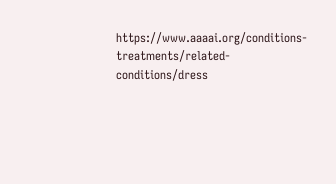https://www.aaaai.org/conditions-treatments/related-conditions/dress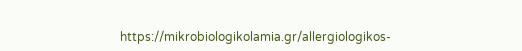https://mikrobiologikolamia.gr/allergiologikos-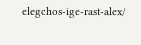elegchos-ige-rast-alex/